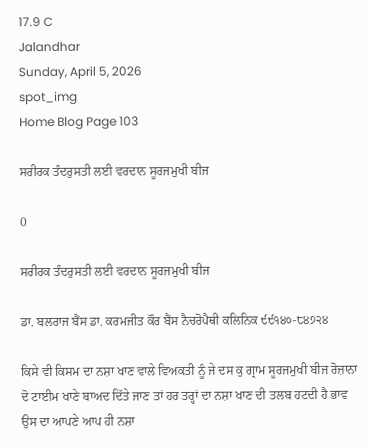17.9 C
Jalandhar
Sunday, April 5, 2026
spot_img
Home Blog Page 103

ਸਰੀਰਕ ਤੰਦਰੁਸਤੀ ਲਈ ਵਰਦਾਨ ਸੂਰਜਮੁਖੀ ਬੀਜ

0

ਸਰੀਰਕ ਤੰਦਰੁਸਤੀ ਲਈ ਵਰਦਾਨ ਸੂਰਜਮੁਖੀ ਬੀਜ

ਡਾ. ਬਲਰਾਜ ਬੈਂਸ ਡਾ. ਕਰਮਜੀਤ ਕੌਰ ਬੈਂਸ ਨੈਚਰੋਪੈਥੀ ਕਲਿਨਿਕ ੯੯੧੪੦-੮੪੭੨੪

ਕਿਸੇ ਵੀ ਕਿਸਮ ਦਾ ਨਸ਼ਾ ਖਾਣ ਵਾਲੇ ਵਿਅਕਤੀ ਨੂੰ ਜੇ ਦਸ ਕੁ ਗ੍ਰਾਮ ਸੂਰਜਮੁਖੀ ਬੀਜ ਰੋਜ਼ਾਨਾ ਦੋ ਟਾਈਮ ਖਾਣੇ ਬਾਅਦ ਦਿੱਤੇ ਜਾਣ ਤਾਂ ਹਰ ਤਰ੍ਹਾਂ ਦਾ ਨਸ਼ਾ ਖਾਣ ਦੀ ਤਲਬ ਹਟਦੀ ਹੈ ਭਾਵ ਉਸ ਦਾ ਆਪਣੇ ਆਪ ਹੀ ਨਸ਼ਾ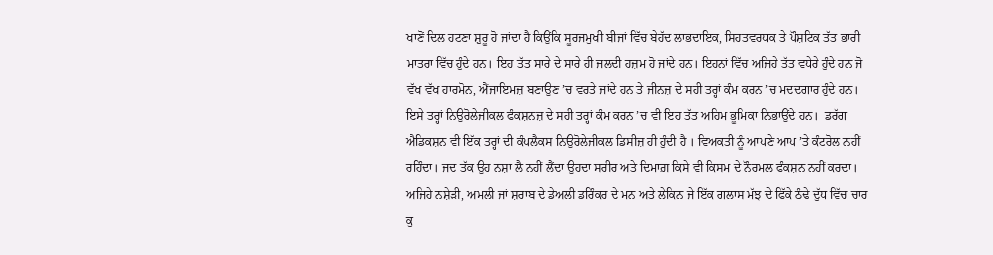ਖਾਣੋਂ ਦਿਲ ਹਟਣਾ ਸ਼ੁਰੂ ਹੋ ਜਾਂਦਾ ਹੈ ਕਿਉਂਕਿ ਸੂਰਜਮੁਖੀ ਬੀਜਾਂ ਵਿੱਚ ਬੇਹੱਦ ਲਾਭਦਾਇਕ, ਸਿਹਤਵਰਧਕ ਤੇ ਪੌਸ਼ਟਿਕ ਤੱਤ ਭਾਰੀ ਮਾਤਰਾ ਵਿੱਚ ਹੁੰਦੇ ਹਨ। ਇਹ ਤੱਤ ਸਾਰੇ ਦੇ ਸਾਰੇ ਹੀ ਜਲਦੀ ਹਜ਼ਮ ਹੋ ਜਾਂਦੇ ਹਨ। ਇਹਨਾਂ ਵਿੱਚ ਅਜਿਹੇ ਤੱਤ ਵਧੇਰੇ ਹੁੰਦੇ ਹਨ ਜੋ ਵੱਖ ਵੱਖ ਹਾਰਮੋਨ, ਐਂਜਾਇਮਜ਼ ਬਣਾਉਣ ’ਚ ਵਰਤੇ ਜਾਂਦੇ ਹਨ ਤੇ ਜੀਨਜ਼ ਦੇ ਸਹੀ ਤਰ੍ਹਾਂ ਕੰਮ ਕਰਨ ’ਚ ਮਦਦਗਾਰ ਹੁੰਦੇ ਹਨ। ਇਸੇ ਤਰ੍ਹਾਂ ਨਿਉਰੋਲੇਜੀਕਲ ਫੰਕਸ਼ਨਜ਼ ਦੇ ਸਹੀ ਤਰ੍ਹਾਂ ਕੰਮ ਕਰਨ ’ਚ ਵੀ ਇਹ ਤੱਤ ਅਹਿਮ ਭੂਮਿਕਾ ਨਿਭਾਉਂਦੇ ਹਨ।  ਡਰੱਗ ਐਡਿਕਸ਼ਨ ਵੀ ਇੱਕ ਤਰ੍ਹਾਂ ਦੀ ਕੰਪਲੈਕਸ ਨਿਉਰੋਲੇਜੀਕਲ ਡਿਸੀਜ਼ ਹੀ ਹੁੰਦੀ ਹੈ । ਵਿਅਕਤੀ ਨੂੰ ਆਪਣੇ ਆਪ ’ਤੇ ਕੰਟਰੋਲ ਨਹੀਂ ਰਹਿੰਦਾ। ਜਦ ਤੱਕ ਉਹ ਨਸ਼ਾ ਲੈ ਨਹੀਂ ਲੈਂਦਾ ਉਹਦਾ ਸਰੀਰ ਅਤੇ ਦਿਮਾਗ਼ ਕਿਸੇ ਵੀ ਕਿਸਮ ਦੇ ਨੌਰਮਲ ਫੰਕਸ਼ਨ ਨਹੀਂ ਕਰਦਾ। ਅਜਿਹੇ ਨਸ਼ੇੜੀ, ਅਮਲੀ ਜਾਂ ਸ਼ਰਾਬ ਦੇ ਡੇਅਲੀ ਡਰਿੰਕਰ ਦੇ ਮਨ ਅਤੇ ਲੇਕਿਨ ਜੇ ਇੱਕ ਗਲਾਸ ਮੱਝ ਦੇ ਫਿੱਕੇ ਠੰਢੇ ਦੁੱਧ ਵਿੱਚ ਚਾਰ ਕੁ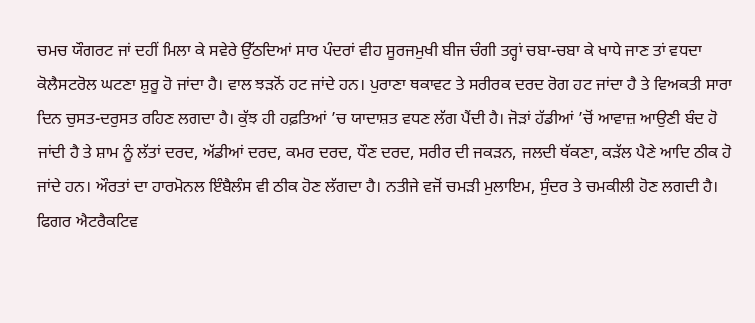ਚਮਚ ਯੌਗਰਟ ਜਾਂ ਦਹੀਂ ਮਿਲਾ ਕੇ ਸਵੇਰੇ ਉੱਠਦਿਆਂ ਸਾਰ ਪੰਦਰਾਂ ਵੀਹ ਸੂਰਜਮੁਖੀ ਬੀਜ ਚੰਗੀ ਤਰ੍ਹਾਂ ਚਬਾ-ਚਬਾ ਕੇ ਖਾਧੇ ਜਾਣ ਤਾਂ ਵਧਦਾ ਕੋਲੈਸਟਰੋਲ ਘਟਣਾ ਸ਼ੁਰੂ ਹੋ ਜਾਂਦਾ ਹੈ। ਵਾਲ ਝੜਨੋਂ ਹਟ ਜਾਂਦੇ ਹਨ। ਪੁਰਾਣਾ ਥਕਾਵਟ ਤੇ ਸਰੀਰਕ ਦਰਦ ਰੋਗ ਹਟ ਜਾਂਦਾ ਹੈ ਤੇ ਵਿਅਕਤੀ ਸਾਰਾ ਦਿਨ ਚੁਸਤ-ਦਰੁਸਤ ਰਹਿਣ ਲਗਦਾ ਹੈ। ਕੁੱਝ ਹੀ ਹਫ਼ਤਿਆਂ ’ਚ ਯਾਦਾਸ਼ਤ ਵਧਣ ਲੱਗ ਪੈਂਦੀ ਹੈ। ਜੋੜਾਂ ਹੱਡੀਆਂ ’ਚੋਂ ਆਵਾਜ਼ ਆਉਣੀ ਬੰਦ ਹੋ ਜਾਂਦੀ ਹੈ ਤੇ ਸ਼ਾਮ ਨੂੰ ਲੱਤਾਂ ਦਰਦ, ਅੱਡੀਆਂ ਦਰਦ, ਕਮਰ ਦਰਦ, ਧੌਣ ਦਰਦ, ਸਰੀਰ ਦੀ ਜਕੜਨ, ਜਲਦੀ ਥੱਕਣਾ, ਕੜੱਲ ਪੈਣੇ ਆਦਿ ਠੀਕ ਹੋ ਜਾਂਦੇ ਹਨ। ਔਰਤਾਂ ਦਾ ਹਾਰਮੋਨਲ ਇੰਬੈਲੰਸ ਵੀ ਠੀਕ ਹੋਣ ਲੱਗਦਾ ਹੈ। ਨਤੀਜੇ ਵਜੋਂ ਚਮੜੀ ਮੁਲਾਇਮ, ਸੁੰਦਰ ਤੇ ਚਮਕੀਲੀ ਹੋਣ ਲਗਦੀ ਹੈ। ਫਿਗਰ ਐਟਰੈਕਟਿਵ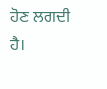ਹੋਣ ਲਗਦੀ ਹੈ।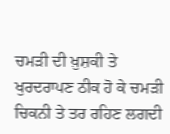ਚਮੜੀ ਦੀ ਖ਼ੁਸ਼ਕੀ ਤੇ ਖੁਰਦਰਾਪਣ ਠੀਕ ਹੋ ਕੇ ਚਮੜੀ ਚਿਕਨੀ ਤੇ ਤਰ ਰਹਿਣ ਲਗਦੀ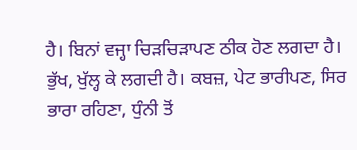ਹੈ। ਬਿਨਾਂ ਵਜ੍ਹਾ ਚਿੜਚਿੜਾਪਣ ਠੀਕ ਹੋਣ ਲਗਦਾ ਹੈ। ਭੁੱਖ, ਖੁੱਲ੍ਹ ਕੇ ਲਗਦੀ ਹੈ। ਕਬਜ਼, ਪੇਟ ਭਾਰੀਪਣ, ਸਿਰ ਭਾਰਾ ਰਹਿਣਾ, ਧੁੰਨੀ ਤੋਂ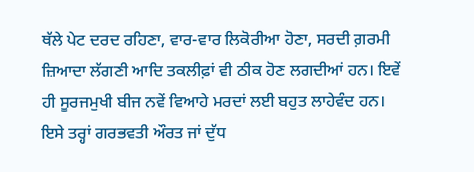ਥੱਲੇ ਪੇਟ ਦਰਦ ਰਹਿਣਾ, ਵਾਰ-ਵਾਰ ਲਿਕੋਰੀਆ ਹੋਣਾ, ਸਰਦੀ ਗ਼ਰਮੀ ਜ਼ਿਆਦਾ ਲੱਗਣੀ ਆਦਿ ਤਕਲੀਫ਼ਾਂ ਵੀ ਠੀਕ ਹੋਣ ਲਗਦੀਆਂ ਹਨ। ਇਵੇਂ ਹੀ ਸੂਰਜਮੁਖੀ ਬੀਜ ਨਵੇਂ ਵਿਆਹੇ ਮਰਦਾਂ ਲਈ ਬਹੁਤ ਲਾਹੇਵੰਦ ਹਨ। ਇਸੇ ਤਰ੍ਹਾਂ ਗਰਭਵਤੀ ਔਰਤ ਜਾਂ ਦੁੱਧ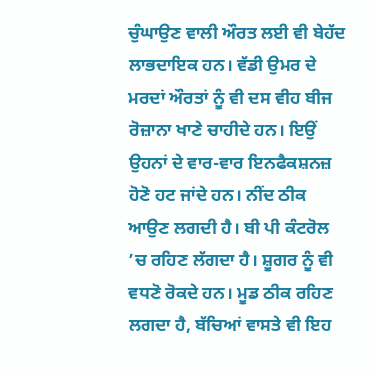ਚੁੰਘਾਉਣ ਵਾਲੀ ਔਰਤ ਲਈ ਵੀ ਬੇਹੱਦ ਲਾਭਦਾਇਕ ਹਨ। ਵੱਡੀ ਉਮਰ ਦੇ ਮਰਦਾਂ ਔਰਤਾਂ ਨੂੰ ਵੀ ਦਸ ਵੀਹ ਬੀਜ ਰੋਜ਼ਾਨਾ ਖਾਣੇ ਚਾਹੀਦੇ ਹਨ। ਇਉਂ ਉਹਨਾਂ ਦੇ ਵਾਰ-ਵਾਰ ਇਨਫੈਕਸ਼ਨਜ਼ ਹੋਣੋ ਹਟ ਜਾਂਦੇ ਹਨ। ਨੀਂਦ ਠੀਕ ਆਉਣ ਲਗਦੀ ਹੈ। ਬੀ ਪੀ ਕੰਟਰੋਲ ’ਚ ਰਹਿਣ ਲੱਗਦਾ ਹੈ। ਸ਼ੂਗਰ ਨੂੰ ਵੀ ਵਧਣੋ ਰੋਕਦੇ ਹਨ। ਮੂਡ ਠੀਕ ਰਹਿਣ ਲਗਦਾ ਹੈ, ਬੱਚਿਆਂ ਵਾਸਤੇ ਵੀ ਇਹ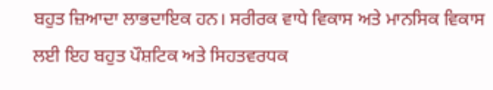ਬਹੁਤ ਜ਼ਿਆਦਾ ਲਾਭਦਾਇਕ ਹਨ। ਸਰੀਰਕ ਵਾਧੇ ਵਿਕਾਸ ਅਤੇ ਮਾਨਸਿਕ ਵਿਕਾਸ ਲਈ ਇਹ ਬਹੁਤ ਪੌਸ਼ਟਿਕ ਅਤੇ ਸਿਹਤਵਰਧਕ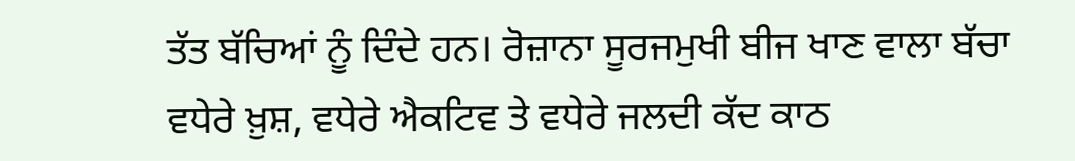ਤੱਤ ਬੱਚਿਆਂ ਨੂੰ ਦਿੰਦੇ ਹਨ। ਰੋਜ਼ਾਨਾ ਸੂਰਜਮੁਖੀ ਬੀਜ ਖਾਣ ਵਾਲਾ ਬੱਚਾ ਵਧੇਰੇ ਖ਼ੁਸ਼, ਵਧੇਰੇ ਐਕਟਿਵ ਤੇ ਵਧੇਰੇ ਜਲਦੀ ਕੱਦ ਕਾਠ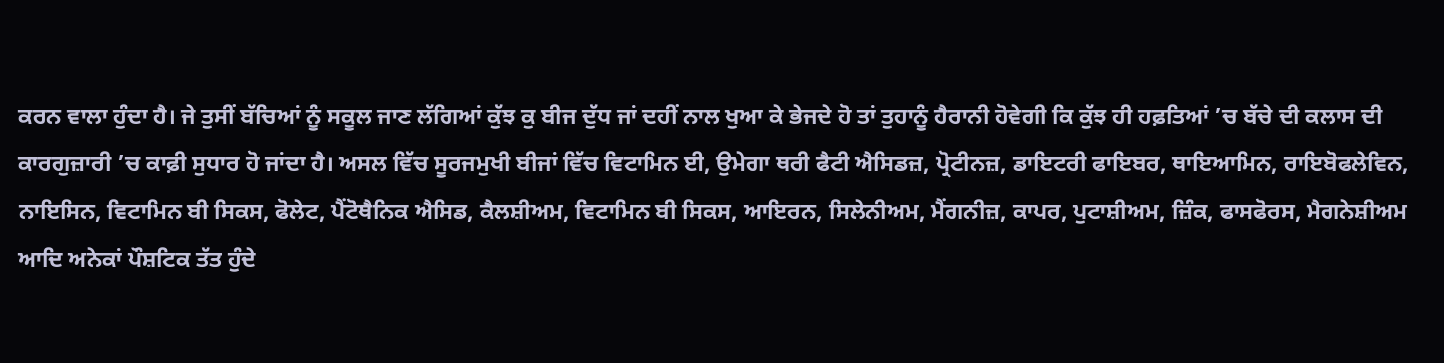ਕਰਨ ਵਾਲਾ ਹੁੰਦਾ ਹੈ। ਜੇ ਤੁਸੀਂ ਬੱਚਿਆਂ ਨੂੰ ਸਕੂਲ ਜਾਣ ਲੱਗਿਆਂ ਕੁੱਝ ਕੁ ਬੀਜ ਦੁੱਧ ਜਾਂ ਦਹੀਂ ਨਾਲ ਖੁਆ ਕੇ ਭੇਜਦੇ ਹੋ ਤਾਂ ਤੁਹਾਨੂੰ ਹੈਰਾਨੀ ਹੋਵੇਗੀ ਕਿ ਕੁੱਝ ਹੀ ਹਫ਼ਤਿਆਂ ’ਚ ਬੱਚੇ ਦੀ ਕਲਾਸ ਦੀ ਕਾਰਗੁਜ਼ਾਰੀ ’ਚ ਕਾਫ਼ੀ ਸੁਧਾਰ ਹੋ ਜਾਂਦਾ ਹੈ। ਅਸਲ ਵਿੱਚ ਸੂਰਜਮੁਖੀ ਬੀਜਾਂ ਵਿੱਚ ਵਿਟਾਮਿਨ ਈ, ਉਮੇਗਾ ਥਰੀ ਫੈਟੀ ਐਸਿਡਜ਼, ਪ੍ਰੋਟੀਨਜ਼, ਡਾਇਟਰੀ ਫਾਇਬਰ, ਥਾਇਆਮਿਨ, ਰਾਇਬੋਫਲੇਵਿਨ, ਨਾਇਸਿਨ, ਵਿਟਾਮਿਨ ਬੀ ਸਿਕਸ, ਫੋਲੇਟ, ਪੈਂਟੋਥੈਨਿਕ ਐਸਿਡ, ਕੈਲਸ਼ੀਅਮ, ਵਿਟਾਮਿਨ ਬੀ ਸਿਕਸ, ਆਇਰਨ, ਸਿਲੇਨੀਅਮ, ਮੈਂਗਨੀਜ਼, ਕਾਪਰ, ਪੁਟਾਸ਼ੀਅਮ, ਜ਼ਿੰਕ, ਫਾਸਫੋਰਸ, ਮੈਗਨੇਸ਼ੀਅਮ ਆਦਿ ਅਨੇਕਾਂ ਪੌਸ਼ਟਿਕ ਤੱਤ ਹੁੰਦੇ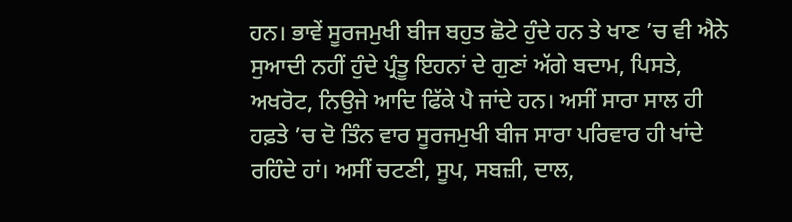ਹਨ। ਭਾਵੇਂ ਸੂਰਜਮੁਖੀ ਬੀਜ ਬਹੁਤ ਛੋਟੇ ਹੁੰਦੇ ਹਨ ਤੇ ਖਾਣ ’ਚ ਵੀ ਐਨੇ ਸੁਆਦੀ ਨਹੀਂ ਹੁੰਦੇ ਪ੍ਰੰਤੂ ਇਹਨਾਂ ਦੇ ਗੁਣਾਂ ਅੱਗੇ ਬਦਾਮ, ਪਿਸਤੇ, ਅਖਰੋਟ, ਨਿਉਜੇ ਆਦਿ ਫਿੱਕੇ ਪੈ ਜਾਂਦੇ ਹਨ। ਅਸੀਂ ਸਾਰਾ ਸਾਲ ਹੀ ਹਫ਼ਤੇ ’ਚ ਦੋ ਤਿੰਨ ਵਾਰ ਸੂਰਜਮੁਖੀ ਬੀਜ ਸਾਰਾ ਪਰਿਵਾਰ ਹੀ ਖਾਂਦੇ ਰਹਿੰਦੇ ਹਾਂ। ਅਸੀਂ ਚਟਣੀ, ਸੂਪ, ਸਬਜ਼ੀ, ਦਾਲ,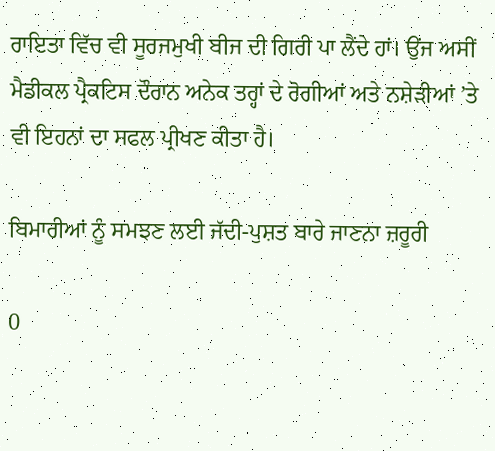ਰਾਇਤਾ ਵਿੱਚ ਵੀ ਸੂਰਜਮੁਖੀ ਬੀਜ ਦੀ ਗਿਰੀ ਪਾ ਲੈਂਦੇ ਹਾਂ। ਉਂਜ ਅਸੀਂ ਮੈਡੀਕਲ ਪ੍ਰੈਕਟਿਸ ਦੌਰਾਨ ਅਨੇਕ ਤਰ੍ਹਾਂ ਦੇ ਰੋਗੀਆਂ ਅਤੇ ਨਸ਼ੇੜੀਆਂ ’ਤੇ ਵੀ ਇਹਨਾਂ ਦਾ ਸਫਲ ਪ੍ਰੀਖਣ ਕੀਤਾ ਹੈ।

ਬਿਮਾਰੀਆਂ ਨੂੰ ਸਮਝਣ ਲਈ ਜੱਦੀ-ਪੁਸ਼ਤ ਬਾਰੇ ਜਾਣਨਾ ਜ਼ਰੂਰੀ

0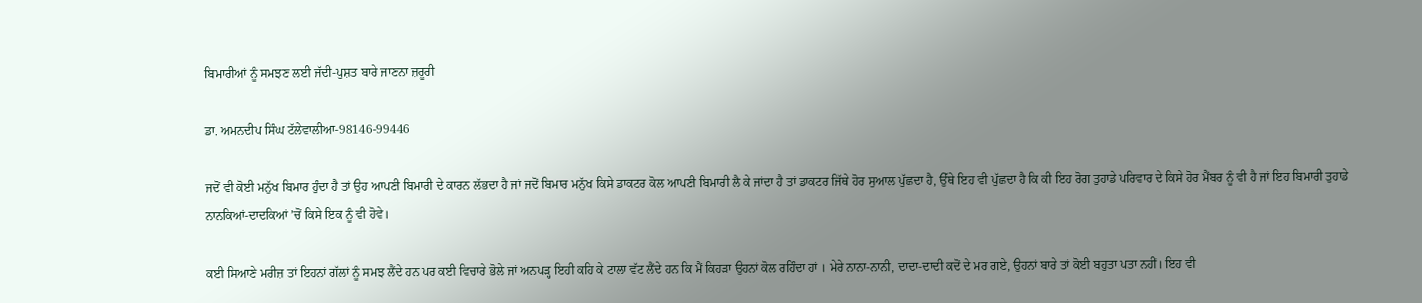ਬਿਮਾਰੀਆਂ ਨੂੰ ਸਮਝਣ ਲਈ ਜੱਦੀ-ਪੁਸ਼ਤ ਬਾਰੇ ਜਾਣਨਾ ਜ਼ਰੂਰੀ

ਡਾ. ਅਮਨਦੀਪ ਸਿੰਘ ਟੱਲੇਵਾਲੀਆ-98146-99446

ਜਦੋਂ ਵੀ ਕੋਈ ਮਨੁੱਖ ਬਿਮਾਰ ਹੁੰਦਾ ਹੈ ਤਾਂ ਉਹ ਆਪਣੀ ਬਿਮਾਰੀ ਦੇ ਕਾਰਨ ਲੱਭਦਾ ਹੈ ਜਾਂ ਜਦੋਂ ਬਿਮਾਰ ਮਨੁੱਖ ਕਿਸੇ ਡਾਕਟਰ ਕੋਲ ਆਪਣੀ ਬਿਮਾਰੀ ਲੈ ਕੇ ਜਾਂਦਾ ਹੈ ਤਾਂ ਡਾਕਟਰ ਜਿੱਥੇ ਹੋਰ ਸੁਆਲ ਪੁੱਛਦਾ ਹੈ, ਉੱਥੇ ਇਹ ਵੀ ਪੁੱਛਦਾ ਹੈ ਕਿ ਕੀ ਇਹ ਰੋਗ ਤੁਹਾਡੇ ਪਰਿਵਾਰ ਦੇ ਕਿਸੇ ਹੋਰ ਮੈਂਬਰ ਨੂੰ ਵੀ ਹੈ ਜਾਂ ਇਹ ਬਿਮਾਰੀ ਤੁਹਾਡੇ ਨਾਨਕਿਆਂ-ਦਾਦਕਿਆਂ ’ਚੋਂ ਕਿਸੇ ਇਕ ਨੂੰ ਵੀ ਹੋਵੇ।

ਕਈ ਸਿਆਣੇ ਮਰੀਜ਼ ਤਾਂ ਇਹਨਾਂ ਗੱਲਾਂ ਨੂੰ ਸਮਝ ਲੈਂਦੇ ਹਨ ਪਰ ਕਈ ਵਿਚਾਰੇ ਭੋਲੇ ਜਾਂ ਅਨਪੜ੍ਹ ਇਹੀ ਕਹਿ ਕੇ ਟਾਲਾ ਵੱਟ ਲੈਂਦੇ ਹਨ ਕਿ ਮੈਂ ਕਿਹੜਾ ਉਹਨਾਂ ਕੋਲ ਰਹਿੰਦਾ ਹਾਂ । ਮੇਰੇ ਨਾਨਾ-ਨਾਨੀ, ਦਾਦਾ-ਦਾਦੀ ਕਦੋਂ ਦੇ ਮਰ ਗਏ, ਉਹਨਾਂ ਬਾਰੇ ਤਾਂ ਕੋਈ ਬਹੁਤਾ ਪਤਾ ਨਹੀਂ। ਇਹ ਵੀ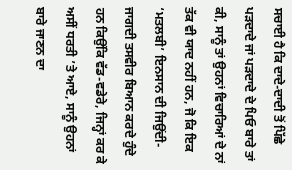ਸਚਾਈ ਹੈ ਕਿ ਦਾਦੇ-ਦਾਦੀ ਤੋਂ ਪਿੱਛੇ ਪੜਦਾਦੇ ਜਾਂ ਪੜਦਾਦੇ ਦੇ ਪਿਓ ਬਾਰੇ ਤਾਂ ਕੀ, ਸਾਨੂੰ ਤਾਂ ਉਹਨਾਂ ਵਿਚਾਰਿਆਂ ਦੇ ਨਾਂ ਤੱਕ ਵੀ ਯਾਦ ਨਹੀਂ ਹਨ, ਜੋ ਕਿ ਇਕ ‘ਮਤਲਬੀ’ ਇਨਸਾਨ ਦੀ ਜਿਉਂਦੀ-ਜਾਗਦੀ ਤਸਵੀਰ ਬਿਆਨ ਕਰਦੇ ਹੁੰਦੇ ਹਨ ਕਿਉਂਕਿ ਵੱਡ-ਵਡੇਰੇ, ਜਿਨ੍ਹਾਂ ਕਰ ਕੇ ਅਸੀਂ ਧਰਤੀ ’ਤੇ ਆਏ, ਸਾਨੂੰ ਉਹਨਾਂ ਬਾਰੇ ਜਾਣਨ ਦਾ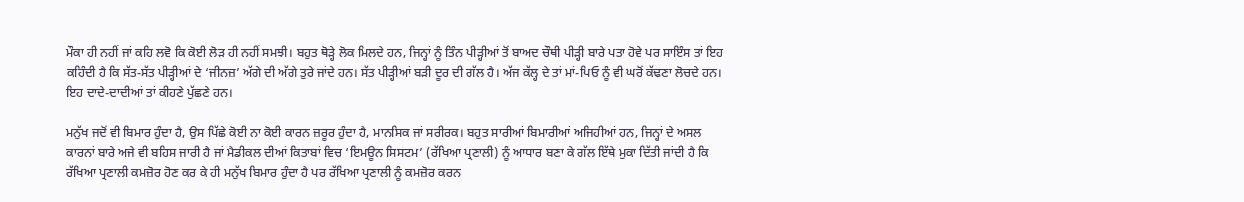ਮੌਕਾ ਹੀ ਨਹੀਂ ਜਾਂ ਕਹਿ ਲਵੋ ਕਿ ਕੋਈ ਲੋੜ ਹੀ ਨਹੀਂ ਸਮਝੀ। ਬਹੁਤ ਥੋੜ੍ਹੇ ਲੋਕ ਮਿਲਦੇ ਹਨ, ਜਿਨ੍ਹਾਂ ਨੂੰ ਤਿੰਨ ਪੀੜ੍ਹੀਆਂ ਤੋਂ ਬਾਅਦ ਚੌਥੀ ਪੀੜ੍ਹੀ ਬਾਰੇ ਪਤਾ ਹੋਵੇ ਪਰ ਸਾਇੰਸ ਤਾਂ ਇਹ ਕਹਿੰਦੀ ਹੈ ਕਿ ਸੱਤ-ਸੱਤ ਪੀੜ੍ਹੀਆਂ ਦੇ ‘ਜੀਨਜ਼’ ਅੱਗੇ ਦੀ ਅੱਗੇ ਤੁਰੇ ਜਾਂਦੇ ਹਨ। ਸੱਤ ਪੀੜ੍ਹੀਆਂ ਬੜੀ ਦੂਰ ਦੀ ਗੱਲ ਹੈ। ਅੱਜ ਕੱਲ੍ਹ ਦੇ ਤਾਂ ਮਾਂ-ਪਿਓ ਨੂੰ ਵੀ ਘਰੋਂ ਕੱਢਣਾ ਲੋਚਦੇ ਹਨ। ਇਹ ਦਾਦੇ-ਦਾਦੀਆਂ ਤਾਂ ਕੀਹਣੇ ਪੁੱਛਣੇ ਹਨ।

ਮਨੁੱਖ ਜਦੋਂ ਵੀ ਬਿਮਾਰ ਹੁੰਦਾ ਹੈ, ਉਸ ਪਿੱਛੇ ਕੋਈ ਨਾ ਕੋਈ ਕਾਰਨ ਜ਼ਰੂਰ ਹੁੰਦਾ ਹੈ, ਮਾਨਸਿਕ ਜਾਂ ਸਰੀਰਕ। ਬਹੁਤ ਸਾਰੀਆਂ ਬਿਮਾਰੀਆਂ ਅਜਿਹੀਆਂ ਹਨ, ਜਿਨ੍ਹਾਂ ਦੇ ਅਸਲ ਕਾਰਨਾਂ ਬਾਰੇ ਅਜੇ ਵੀ ਬਹਿਸ ਜਾਰੀ ਹੈ ਜਾਂ ਮੈਡੀਕਲ ਦੀਆਂ ਕਿਤਾਬਾਂ ਵਿਚ ‘ਇਮਊਨ ਸਿਸਟਮ’ (ਰੱਖਿਆ ਪ੍ਰਣਾਲੀ) ਨੂੰ ਆਧਾਰ ਬਣਾ ਕੇ ਗੱਲ ਇੱਥੇ ਮੁਕਾ ਦਿੱਤੀ ਜਾਂਦੀ ਹੈ ਕਿ ਰੱਖਿਆ ਪ੍ਰਣਾਲੀ ਕਮਜ਼ੋਰ ਹੋਣ ਕਰ ਕੇ ਹੀ ਮਨੁੱਖ ਬਿਮਾਰ ਹੁੰਦਾ ਹੈ ਪਰ ਰੱਖਿਆ ਪ੍ਰਣਾਲੀ ਨੂੰ ਕਮਜ਼ੋਰ ਕਰਨ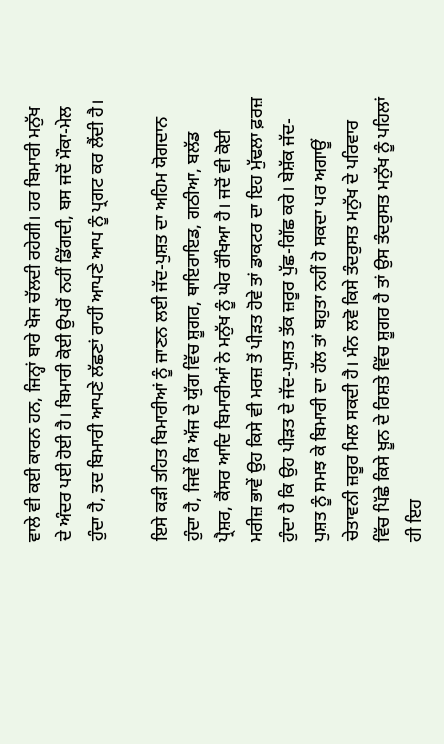ਵਾਲੇ ਵੀ ਕਈ ਕਾਰਨ ਹਨ, ਜਿਨ੍ਹਾਂ ਬਾਰੇ ਖੋਜ ਚੱਲਦੀ ਰਹੇਗੀ। ਹਰ ਬਿਮਾਰੀ ਮਨੁੱਖ ਦੇ ਅੰਦਰ ਪਈ ਹੋਈ ਹੈ। ਬਿਮਾਰੀ ਕੋਈ ਉਪਰੋਂ ਨਹੀਂ ਡਿੱਗਦੀ, ਬਸ ਜਦੋਂ ਮੌਕਾ-ਮੇਲ ਹੁੰਦਾ ਹੈ, ਤਦ ਬਿਮਾਰੀ ਆਪਣੇ ਲੱਛਣਾਂ ਰਾਹੀਂ ਆਪਣੇ ਆਪ ਨੂੰ ਪ੍ਰਗਟ ਕਰ ਲੈਂਦੀ ਹੈ।

ਇਸੇ ਕੜੀ ਤਹਿਤ ਬਿਮਾਰੀਆਂ ਨੂੰ ਜਾਣਨ ਲਈ ਜੱਦ-ਪੁਸ਼ਤ ਦਾ ਅਹਿਮ ਯੋਗਦਾਨ ਹੁੰਦਾ ਹੈ, ਜਿਵੇਂ ਕਿ ਅੱਜ ਦੇ ਯੁੱਗ ਵਿੱਚ ਸ਼ੂਗਰ, ਥਾਇਰਾਇਡ, ਗਠੀਆ, ਬਲੱਡ ਪ੍ਰੈਸ਼ਰ, ਕੈਂਸਰ ਆਦਿ ਬਿਮਾਰੀਆਂ ਨੇ ਮਨੁੱਖ ਨੂੰ ਘੇਰ ਰੱਖਿਆ ਹੈ। ਜਦੋਂ ਵੀ ਕੋਈ ਮਰੀਜ਼ ਭਾਵੇਂ ਉਹ ਕਿਸੇ ਵੀ ਮਰਜ਼ ਤੋਂ ਪੀੜਤ ਹੋਵੇ ਤਾਂ ਡਾਕਟਰ ਦਾ ਇਹ ਮੁੱਢਲਾ ਫ਼ਰਜ਼ ਹੁੰਦਾ ਹੈ ਕਿ ਉਹ ਪੀੜਤ ਦੇ ਜੱਦ-ਪੁਸ਼ਤ ਤੱਕ ਜ਼ਰੂਰ ਪੁੱਛ-ਗਿੱਛ ਕਰੇ। ਬੇਸ਼ੱਕ ਜੱਦ-ਪੁਸ਼ਤ ਨੂੰ ਸਮਝ ਕੇ ਬਿਮਾਰੀ ਦਾ ਹੱਲ ਤਾਂ ਬਹੁਤਾ ਨਹੀਂ ਹੋ ਸਕਦਾ ਪਰ ਅਗਾਊਂ ਚੇਤਾਵਨੀ ਜ਼ਰੂਰ ਮਿਲ ਸਕਦੀ ਹੈ। ਮੰਨ ਲਵੋ ਕਿਸੇ ਤੰਦਰੁਸਤ ਮਨੁੱਖ ਦੇ ਪਰਿਵਾਰ ਵਿੱਚ ਪਿੱਛੇ ਕਿਸੇ ਖ਼ੂਨ ਦੇ ਰਿਸ਼ਤੇ ਵਿੱਚ ਸ਼ੂਗਰ ਹੈ ਤਾਂ ਉਸ ਤੰਦਰੁਸਤ ਮਨੁੱਖ ਨੂੰ ਪਹਿਲਾਂ ਹੀ ਇਹ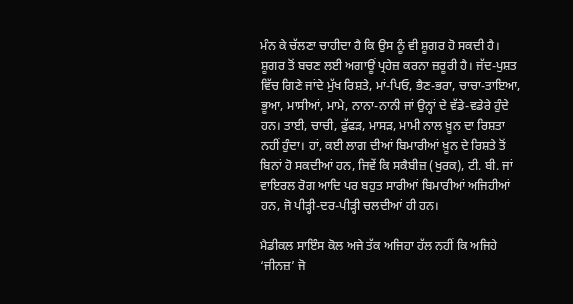ਮੰਨ ਕੇ ਚੱਲਣਾ ਚਾਹੀਦਾ ਹੈ ਕਿ ਉਸ ਨੂੰ ਵੀ ਸ਼ੂਗਰ ਹੋ ਸਕਦੀ ਹੈ। ਸ਼ੂਗਰ ਤੋਂ ਬਚਣ ਲਈ ਅਗਾਊਂ ਪ੍ਰਹੇਜ਼ ਕਰਨਾ ਜ਼ਰੂਰੀ ਹੈ। ਜੱਦ-ਪੁਸ਼ਤ ਵਿੱਚ ਗਿਣੇ ਜਾਂਦੇ ਮੁੱਖ ਰਿਸ਼ਤੇ, ਮਾਂ-ਪਿਓ, ਭੈਣ-ਭਰਾ, ਚਾਚਾ-ਤਾਇਆ, ਭੂਆ, ਮਾਸੀਆਂ, ਮਾਮੇ, ਨਾਨਾ-ਨਾਨੀ ਜਾਂ ਉਨ੍ਹਾਂ ਦੇ ਵੱਡੇ-ਵਡੇਰੇ ਹੁੰਦੇ ਹਨ। ਤਾਈ, ਚਾਚੀ, ਫੁੱਫੜ, ਮਾਸੜ, ਮਾਮੀ ਨਾਲ ਖ਼ੂਨ ਦਾ ਰਿਸ਼ਤਾ ਨਹੀਂ ਹੁੰਦਾ। ਹਾਂ, ਕਈ ਲਾਗ ਦੀਆਂ ਬਿਮਾਰੀਆਂ ਖ਼ੂਨ ਦੇ ਰਿਸ਼ਤੇ ਤੋਂ ਬਿਨਾਂ ਹੋ ਸਕਦੀਆਂ ਹਨ, ਜਿਵੇਂ ਕਿ ਸਕੈਬੀਜ਼ (ਖੁਰਕ), ਟੀ. ਬੀ. ਜਾਂ ਵਾਇਰਲ ਰੋਗ ਆਦਿ ਪਰ ਬਹੁਤ ਸਾਰੀਆਂ ਬਿਮਾਰੀਆਂ ਅਜਿਹੀਆਂ ਹਨ, ਜੋ ਪੀੜ੍ਹੀ-ਦਰ-ਪੀੜ੍ਹੀ ਚਲਦੀਆਂ ਹੀ ਹਨ।

ਮੈਡੀਕਲ ਸਾਇੰਸ ਕੋਲ ਅਜੇ ਤੱਕ ਅਜਿਹਾ ਹੱਲ ਨਹੀਂ ਕਿ ਅਜਿਹੇ ‘ਜੀਨਜ਼’ ਜੋ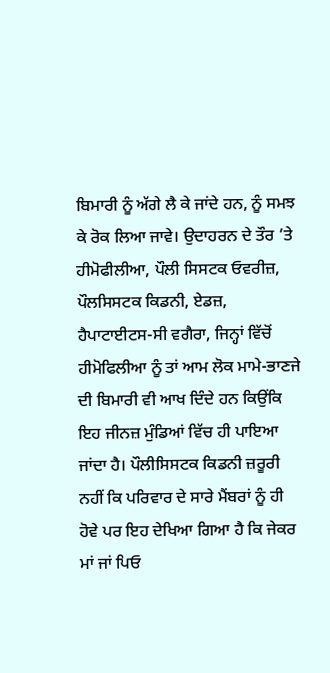ਬਿਮਾਰੀ ਨੂੰ ਅੱਗੇ ਲੈ ਕੇ ਜਾਂਦੇ ਹਨ, ਨੂੰ ਸਮਝ ਕੇ ਰੋਕ ਲਿਆ ਜਾਵੇ। ਉਦਾਹਰਨ ਦੇ ਤੌਰ ’ਤੇ ਹੀਮੋਫੀਲੀਆ, ਪੌਲੀ ਸਿਸਟਕ ਓਵਰੀਜ਼, ਪੌਲਸਿਸਟਕ ਕਿਡਨੀ, ਏਡਜ਼, ਹੈਪਾਟਾਈਟਸ-ਸੀ ਵਗੈਰਾ, ਜਿਨ੍ਹਾਂ ਵਿੱਚੋਂ ਹੀਮੋਫਿਲੀਆ ਨੂੰ ਤਾਂ ਆਮ ਲੋਕ ਮਾਮੇ-ਭਾਣਜੇ ਦੀ ਬਿਮਾਰੀ ਵੀ ਆਖ ਦਿੰਦੇ ਹਨ ਕਿਉਂਕਿ ਇਹ ਜੀਨਜ਼ ਮੁੰਡਿਆਂ ਵਿੱਚ ਹੀ ਪਾਇਆ ਜਾਂਦਾ ਹੈ। ਪੌਲੀਸਿਸਟਕ ਕਿਡਨੀ ਜ਼ਰੂਰੀ ਨਹੀਂ ਕਿ ਪਰਿਵਾਰ ਦੇ ਸਾਰੇ ਮੈਂਬਰਾਂ ਨੂੰ ਹੀ ਹੋਵੇ ਪਰ ਇਹ ਦੇਖਿਆ ਗਿਆ ਹੈ ਕਿ ਜੇਕਰ ਮਾਂ ਜਾਂ ਪਿਓ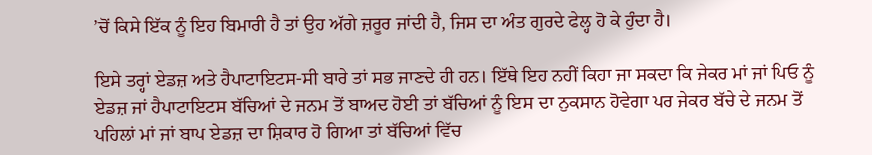’ਚੋਂ ਕਿਸੇ ਇੱਕ ਨੂੰ ਇਹ ਬਿਮਾਰੀ ਹੈ ਤਾਂ ਉਹ ਅੱਗੇ ਜ਼ਰੂਰ ਜਾਂਦੀ ਹੈ, ਜਿਸ ਦਾ ਅੰਤ ਗੁਰਦੇ ਫੇਲ੍ਹ ਹੋ ਕੇ ਹੁੰਦਾ ਹੈ।

ਇਸੇ ਤਰ੍ਹਾਂ ਏਡਜ਼ ਅਤੇ ਹੈਪਾਟਾਇਟਸ-ਸੀ ਬਾਰੇ ਤਾਂ ਸਭ ਜਾਣਦੇ ਹੀ ਹਨ। ਇੱਥੇ ਇਹ ਨਹੀਂ ਕਿਹਾ ਜਾ ਸਕਦਾ ਕਿ ਜੇਕਰ ਮਾਂ ਜਾਂ ਪਿਓ ਨੂੰ ਏਡਜ਼ ਜਾਂ ਹੈਪਾਟਾਇਟਸ ਬੱਚਿਆਂ ਦੇ ਜਨਮ ਤੋਂ ਬਾਅਦ ਹੋਈ ਤਾਂ ਬੱਚਿਆਂ ਨੂੰ ਇਸ ਦਾ ਨੁਕਸਾਨ ਹੋਵੇਗਾ ਪਰ ਜੇਕਰ ਬੱਚੇ ਦੇ ਜਨਮ ਤੋਂ ਪਹਿਲਾਂ ਮਾਂ ਜਾਂ ਬਾਪ ਏਡਜ਼ ਦਾ ਸ਼ਿਕਾਰ ਹੋ ਗਿਆ ਤਾਂ ਬੱਚਿਆਂ ਵਿੱਚ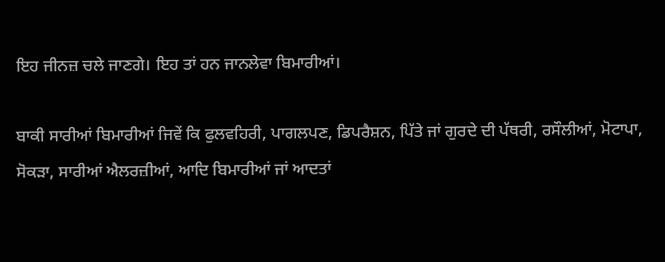ਇਹ ਜੀਨਜ਼ ਚਲੇ ਜਾਣਗੇ। ਇਹ ਤਾਂ ਹਨ ਜਾਨਲੇਵਾ ਬਿਮਾਰੀਆਂ।

ਬਾਕੀ ਸਾਰੀਆਂ ਬਿਮਾਰੀਆਂ ਜਿਵੇਂ ਕਿ ਫੁਲਵਹਿਰੀ, ਪਾਗਲਪਣ, ਡਿਪਰੈਸ਼ਨ, ਪਿੱਤੇ ਜਾਂ ਗੁਰਦੇ ਦੀ ਪੱਥਰੀ, ਰਸੌਲੀਆਂ, ਮੋਟਾਪਾ, ਸੋਕੜਾ, ਸਾਰੀਆਂ ਐਲਰਜ਼ੀਆਂ, ਆਦਿ ਬਿਮਾਰੀਆਂ ਜਾਂ ਆਦਤਾਂ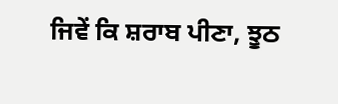ਜਿਵੇਂ ਕਿ ਸ਼ਰਾਬ ਪੀਣਾ, ਝੂਠ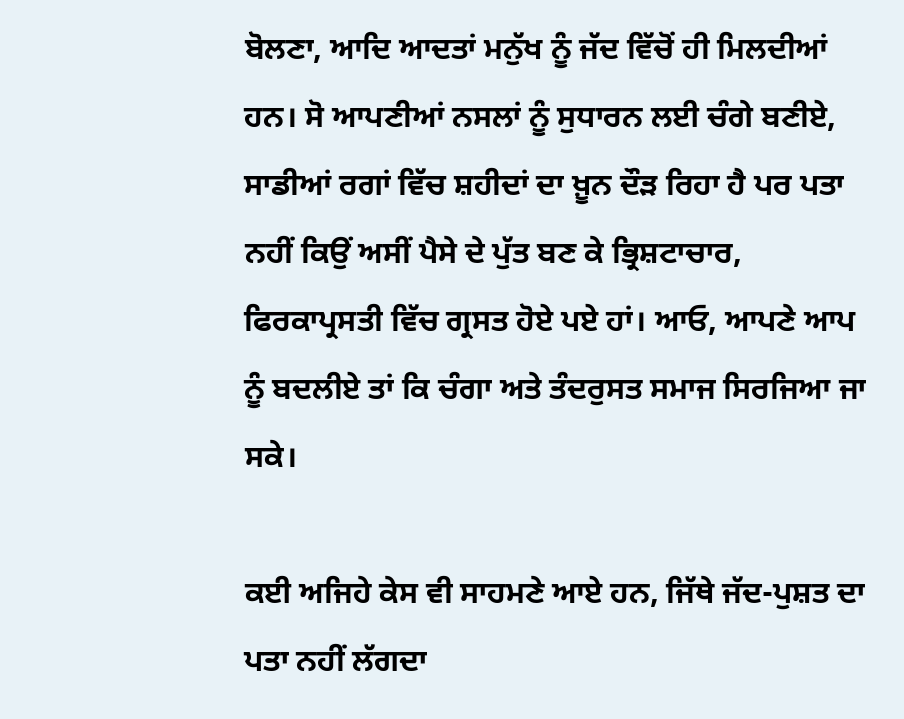ਬੋਲਣਾ, ਆਦਿ ਆਦਤਾਂ ਮਨੁੱਖ ਨੂੰ ਜੱਦ ਵਿੱਚੋਂ ਹੀ ਮਿਲਦੀਆਂ ਹਨ। ਸੋ ਆਪਣੀਆਂ ਨਸਲਾਂ ਨੂੰ ਸੁਧਾਰਨ ਲਈ ਚੰਗੇ ਬਣੀਏ, ਸਾਡੀਆਂ ਰਗਾਂ ਵਿੱਚ ਸ਼ਹੀਦਾਂ ਦਾ ਖ਼ੂਨ ਦੌੜ ਰਿਹਾ ਹੈ ਪਰ ਪਤਾ ਨਹੀਂ ਕਿਉਂ ਅਸੀਂ ਪੈਸੇ ਦੇ ਪੁੱਤ ਬਣ ਕੇ ਭ੍ਰਿਸ਼ਟਾਚਾਰ, ਫਿਰਕਾਪ੍ਰਸਤੀ ਵਿੱਚ ਗ੍ਰਸਤ ਹੋਏ ਪਏ ਹਾਂ। ਆਓ, ਆਪਣੇ ਆਪ ਨੂੰ ਬਦਲੀਏ ਤਾਂ ਕਿ ਚੰਗਾ ਅਤੇ ਤੰਦਰੁਸਤ ਸਮਾਜ ਸਿਰਜਿਆ ਜਾ ਸਕੇ।

ਕਈ ਅਜਿਹੇ ਕੇਸ ਵੀ ਸਾਹਮਣੇ ਆਏ ਹਨ, ਜਿੱਥੇ ਜੱਦ-ਪੁਸ਼ਤ ਦਾ ਪਤਾ ਨਹੀਂ ਲੱਗਦਾ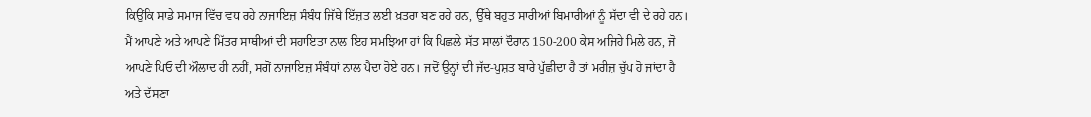ਕਿਉਂਕਿ ਸਾਡੇ ਸਮਾਜ ਵਿੱਚ ਵਧ ਰਹੇ ਨਾਜਾਇਜ਼ ਸੰਬੰਧ ਜਿੱਥੇ ਇੱਜ਼ਤ ਲਈ ਖ਼ਤਰਾ ਬਣ ਰਹੇ ਹਨ, ਉੱਥੇ ਬਹੁਤ ਸਾਰੀਆਂ ਬਿਮਾਰੀਆਂ ਨੂੰ ਸੱਦਾ ਵੀ ਦੇ ਰਹੇ ਹਨ। ਮੈਂ ਆਪਣੇ ਅਤੇ ਆਪਣੇ ਮਿੱਤਰ ਸਾਥੀਆਂ ਦੀ ਸਹਾਇਤਾ ਨਾਲ ਇਹ ਸਮਝਿਆ ਹਾਂ ਕਿ ਪਿਛਲੇ ਸੱਤ ਸਾਲਾਂ ਦੌਰਾਨ 150-200 ਕੇਸ ਅਜਿਹੇ ਮਿਲੇ ਹਨ, ਜੋ ਆਪਣੇ ਪਿਓ ਦੀ ਔਲਾਦ ਹੀ ਨਹੀਂ, ਸਗੋਂ ਨਾਜਾਇਜ਼ ਸੰਬੰਧਾਂ ਨਾਲ ਪੈਦਾ ਹੋਏ ਹਨ। ਜਦੋਂ ਉਨ੍ਹਾਂ ਦੀ ਜੱਦ-ਪੁਸ਼ਤ ਬਾਰੇ ਪੁੱਛੀਦਾ ਹੈ ਤਾਂ ਮਰੀਜ਼ ਚੁੱਪ ਹੋ ਜਾਂਦਾ ਹੈ ਅਤੇ ਦੱਸਣਾ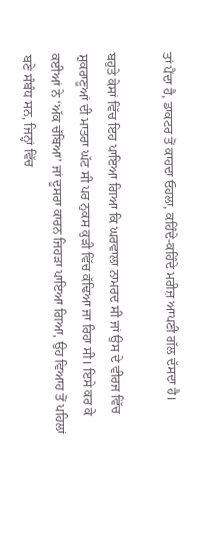ਤਾਂ ਪੈਂਦਾ ਹੈ, ਡਾਕਟਰ ਤੋਂ ਕਾਹਦਾ ਓਹਲਾ, ਕਹਿੰਦੇ-ਕਹਿੰਦੇ ਮਰੀਜ਼ ਆਪਣੀ ਗੱਲ ਦੱਸਦਾ ਹੈ।

ਬਹੁਤੇ ਕੇਸਾਂ ਵਿੱਚ ਇਹ ਪਾਇਆ ਗਿਆ ਕਿ ਘਰਵਾਲਾ ਨਾਮਰਦ ਸੀ ਜਾਂ ਉਸ ਦੇ ਵੀਰਜ ਵਿੱਚ ਸ਼ੁਕਰਾਣੂਆਂ ਦੀ ਮਾਤਰਾ ਘੱਟ ਸੀ ਪਰ ਨੁਕਸ ਕੁੜੀ ਵਿੱਚ ਕੱਢਿਆ ਜਾ ਰਿਹਾ ਸੀ। ਇਸੇ ਕਰ ਕੇ ਕਈਆਂ ਨੇ ‘ਅੱਕ ਚੱਬਿਆ’ ਜਾਂ ਦੂਸਰਾ ਕਾਰਨ ਜਿਹੜਾ ਪਾਇਆ ਗਿਆ, ਉਹ ਵਿਆਹ ਤੋਂ ਪਹਿਲਾਂ ਬਣੇ ਸੰਬੰਧ ਸਨ, ਜਿਨ੍ਹਾਂ ਵਿੱਚ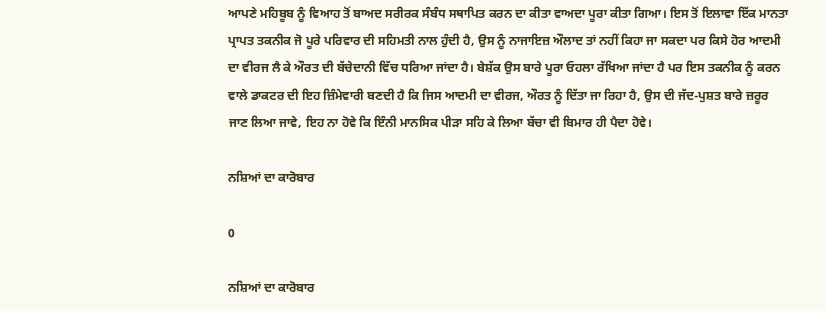ਆਪਣੇ ਮਹਿਬੂਬ ਨੂੰ ਵਿਆਹ ਤੋਂ ਬਾਅਦ ਸਰੀਰਕ ਸੰਬੰਧ ਸਥਾਪਿਤ ਕਰਨ ਦਾ ਕੀਤਾ ਵਾਅਦਾ ਪੂਰਾ ਕੀਤਾ ਗਿਆ। ਇਸ ਤੋਂ ਇਲਾਵਾ ਇੱਕ ਮਾਨਤਾ ਪ੍ਰਾਪਤ ਤਕਨੀਕ ਜੋ ਪੂਰੇ ਪਰਿਵਾਰ ਦੀ ਸਹਿਮਤੀ ਨਾਲ ਹੁੰਦੀ ਹੈ, ਉਸ ਨੂੰ ਨਾਜਾਇਜ਼ ਔਲਾਦ ਤਾਂ ਨਹੀਂ ਕਿਹਾ ਜਾ ਸਕਦਾ ਪਰ ਕਿਸੇ ਹੋਰ ਆਦਮੀ ਦਾ ਵੀਰਜ ਲੈ ਕੇ ਔਰਤ ਦੀ ਬੱਚੇਦਾਨੀ ਵਿੱਚ ਧਰਿਆ ਜਾਂਦਾ ਹੈ। ਬੇਸ਼ੱਕ ਉਸ ਬਾਰੇ ਪੂਰਾ ਓਹਲਾ ਰੱਖਿਆ ਜਾਂਦਾ ਹੈ ਪਰ ਇਸ ਤਕਨੀਕ ਨੂੰ ਕਰਨ ਵਾਲੇ ਡਾਕਟਰ ਦੀ ਇਹ ਜ਼ਿੰਮੇਵਾਰੀ ਬਣਦੀ ਹੈ ਕਿ ਜਿਸ ਆਦਮੀ ਦਾ ਵੀਰਜ, ਔਰਤ ਨੂੰ ਦਿੱਤਾ ਜਾ ਰਿਹਾ ਹੈ, ਉਸ ਦੀ ਜੱਦ-ਪੁਸ਼ਤ ਬਾਰੇ ਜ਼ਰੂਰ ਜਾਣ ਲਿਆ ਜਾਵੇ, ਇਹ ਨਾ ਹੋਵੇ ਕਿ ਇੰਨੀ ਮਾਨਸਿਕ ਪੀੜਾ ਸਹਿ ਕੇ ਲਿਆ ਬੱਚਾ ਵੀ ਬਿਮਾਰ ਹੀ ਪੈਦਾ ਹੋਵੇ।

ਨਸ਼ਿਆਂ ਦਾ ਕਾਰੋਬਾਰ

0

ਨਸ਼ਿਆਂ ਦਾ ਕਾਰੋਬਾਰ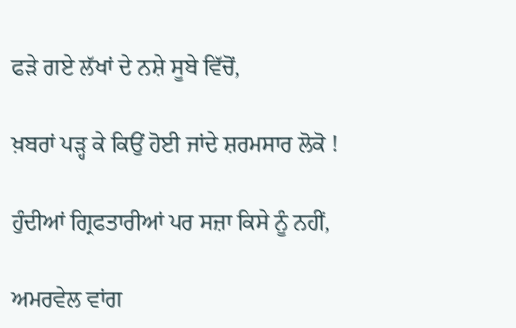ਫੜੇ ਗਏ ਲੱਖਾਂ ਦੇ ਨਸ਼ੇ ਸੂਬੇ ਵਿੱਚੋਂ,

ਖ਼ਬਰਾਂ ਪੜ੍ਹ ਕੇ ਕਿਉਂ ਹੋਈ ਜਾਂਦੇ ਸ਼ਰਮਸਾਰ ਲੋਕੋ !

ਹੁੰਦੀਆਂ ਗ੍ਰਿਫਤਾਰੀਆਂ ਪਰ ਸਜ਼ਾ ਕਿਸੇ ਨੂੰ ਨਹੀਂ,

ਅਮਰਵੇਲ ਵਾਂਗ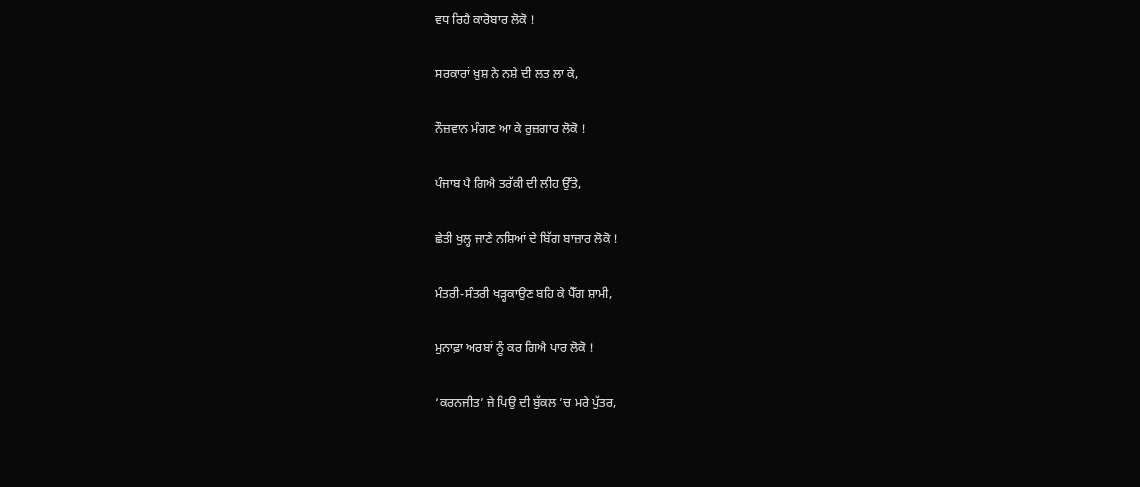ਵਧ ਰਿਹੈ ਕਾਰੋਬਾਰ ਲੋਕੋ !

ਸਰਕਾਰਾਂ ਖ਼ੁਸ਼ ਨੇ ਨਸ਼ੇ ਦੀ ਲਤ ਲਾ ਕੇ,

ਨੌਜ਼ਵਾਨ ਮੰਗਣ ਆ ਕੇ ਰੁਜ਼ਗਾਰ ਲੋਕੋ !

ਪੰਜਾਬ ਪੈ ਗਿਐ ਤਰੱਕੀ ਦੀ ਲੀਹ ਉੱਤੇ,

ਛੇਤੀ ਖੁਲ੍ਹ ਜਾਣੇ ਨਸ਼ਿਆਂ ਦੇ ਬਿੱਗ ਬਾਜ਼ਾਰ ਲੋਕੋ !

ਮੰਤਰੀ-ਸੰਤਰੀ ਖੜ੍ਹਕਾਉਣ ਬਹਿ ਕੇ ਪੈੱਗ ਸ਼ਾਮੀ,

ਮੁਨਾਫ਼ਾ ਅਰਬਾਂ ਨੂੰ ਕਰ ਗਿਐ ਪਾਰ ਲੋਕੋ !

‘ਕਰਨਜੀਤ’ ਜੇ ਪਿਉ ਦੀ ਬੁੱਕਲ ’ਚ ਮਰੇ ਪੁੱਤਰ,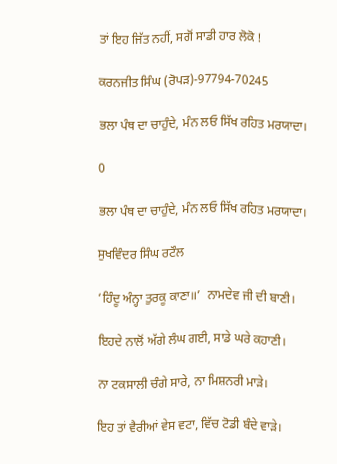ਤਾਂ ਇਹ ਜਿੱਤ ਨਹੀਂ, ਸਗੋਂ ਸਾਡੀ ਹਾਰ ਲੋਕੋ !

ਕਰਨਜੀਤ ਸਿੰਘ (ਰੋਪੜ)-97794-70245

ਭਲਾ ਪੰਥ ਦਾ ਚਾਹੁੰਦੇ, ਮੰਨ ਲਓ ਸਿੱਖ ਰਹਿਤ ਮਰਯਾਦਾ।

0

ਭਲਾ ਪੰਥ ਦਾ ਚਾਹੁੰਦੇ, ਮੰਨ ਲਓ ਸਿੱਖ ਰਹਿਤ ਮਰਯਾਦਾ।

ਸੁਖਵਿੰਦਰ ਸਿੰਘ ਰਟੌਲ

‘ਹਿੰਦੂ ਅੰਨ੍ਹਾ ਤੁਰਕੂ ਕਾਣਾ॥’  ਨਾਮਦੇਵ ਜੀ ਦੀ ਬਾਣੀ।

ਇਹਦੇ ਨਾਲੋਂ ਅੱਗੇ ਲੰਘ ਗਈ, ਸਾਡੇ ਘਰੇ ਕਹਾਣੀ।

ਨਾ ਟਕਸਾਲੀ ਚੰਗੇ ਸਾਰੇ, ਨਾ ਮਿਸ਼ਨਰੀ ਮਾੜੇ।

ਇਹ ਤਾਂ ਵੈਰੀਆਂ ਵੇਸ ਵਟਾ, ਵਿੱਚ ਟੋਡੀ ਬੰਦੇ ਵਾੜੇ।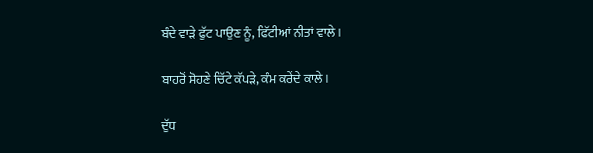ਬੰਦੇ ਵਾੜੇ ਫੁੱਟ ਪਾਉਣ ਨੂੰ, ਫਿੱਟੀਆਂ ਨੀਤਾਂ ਵਾਲੇ।

ਬਾਹਰੋਂ ਸੋਹਣੇ ਚਿੱਟੇ ਕੱਪੜੇ, ਕੰਮ ਕਰੇਂਦੇ ਕਾਲੇ।

ਦੁੱਧ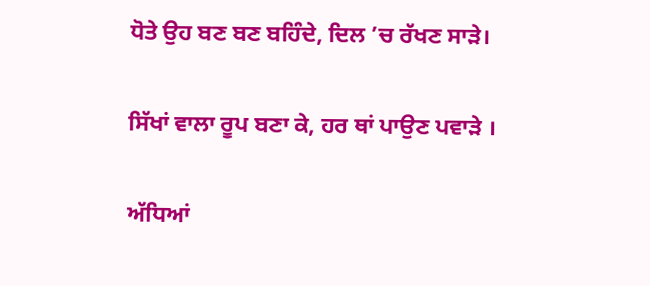ਧੋਤੇ ਉਹ ਬਣ ਬਣ ਬਹਿੰਦੇ, ਦਿਲ ’ਚ ਰੱਖਣ ਸਾੜੇ।

ਸਿੱਖਾਂ ਵਾਲਾ ਰੂਪ ਬਣਾ ਕੇ, ਹਰ ਥਾਂ ਪਾਉਣ ਪਵਾੜੇ ।

ਅੱਧਿਆਂ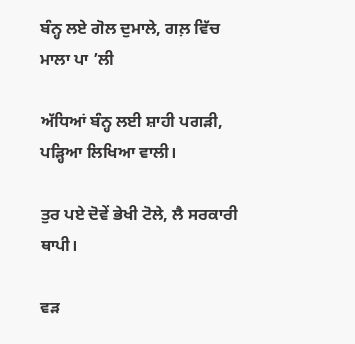ਬੰਨ੍ਹ ਲਏ ਗੋਲ ਦੁਮਾਲੇ, ਗਲ਼ ਵਿੱਚ ਮਾਲਾ ਪਾ ’ਲੀ

ਅੱਧਿਆਂ ਬੰਨ੍ਹ ਲਈ ਸ਼ਾਹੀ ਪਗੜੀ, ਪੜ੍ਹਿਆ ਲਿਖਿਆ ਵਾਲੀ।

ਤੁਰ ਪਏ ਦੋਵੇਂ ਭੇਖੀ ਟੋਲੇ, ਲੈ ਸਰਕਾਰੀ ਥਾਪੀ।

ਵੜ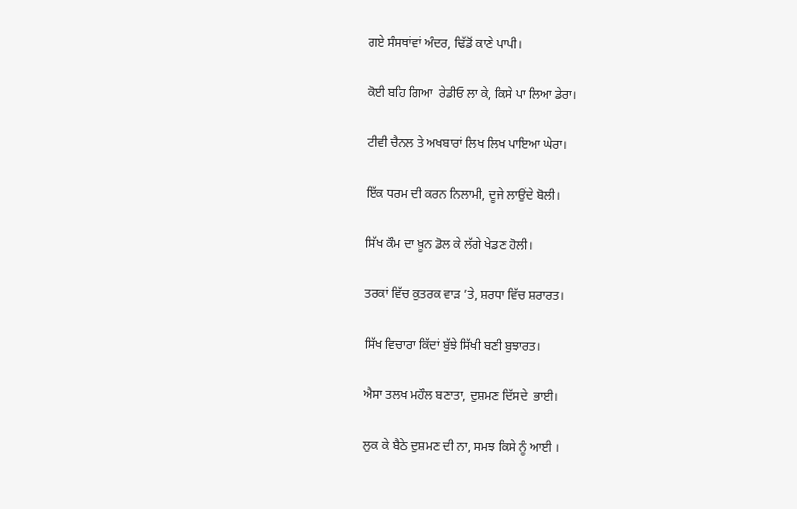ਗਏ ਸੰਸਥਾਂਵਾਂ ਅੰਦਰ, ਢਿੱਡੋਂ ਕਾਣੇ ਪਾਪੀ।

ਕੋਈ ਬਹਿ ਗਿਆ  ਰੇਡੀਓ ਲਾ ਕੇ, ਕਿਸੇ ਪਾ ਲਿਆ ਡੇਰਾ।

ਟੀਵੀ ਚੈਨਲ ਤੇ ਅਖਬਾਰਾਂ ਲਿਖ ਲਿਖ ਪਾਇਆ ਘੇਰਾ।

ਇੱਕ ਧਰਮ ਦੀ ਕਰਨ ਨਿਲਾਮੀ, ਦੂਜੇ ਲਾਉਂਦੇ ਬੋਲੀ।

ਸਿੱਖ ਕੌਮ ਦਾ ਖ਼ੂਨ ਡੋਲ ਕੇ ਲੱਗੇ ਖੇਡਣ ਹੋਲੀ।

ਤਰਕਾਂ ਵਿੱਚ ਕੁਤਰਕ ਵਾੜ ’ਤੇ, ਸ਼ਰਧਾ ਵਿੱਚ ਸ਼ਰਾਰਤ।

ਸਿੱਖ ਵਿਚਾਰਾ ਕਿੱਦਾਂ ਬੁੱਝੇ ਸਿੱਖੀ ਬਣੀ ਬੁਝਾਰਤ।

ਐਸਾ ਤਲਖ ਮਹੌਲ ਬਣਾਤਾ, ਦੁਸ਼ਮਣ ਦਿੱਸਦੇ  ਭਾਈ।

ਲੁਕ ਕੇ ਬੈਠੇ ਦੁਸ਼ਮਣ ਦੀ ਨਾ, ਸਮਝ ਕਿਸੇ ਨੂੰ ਆਈ ।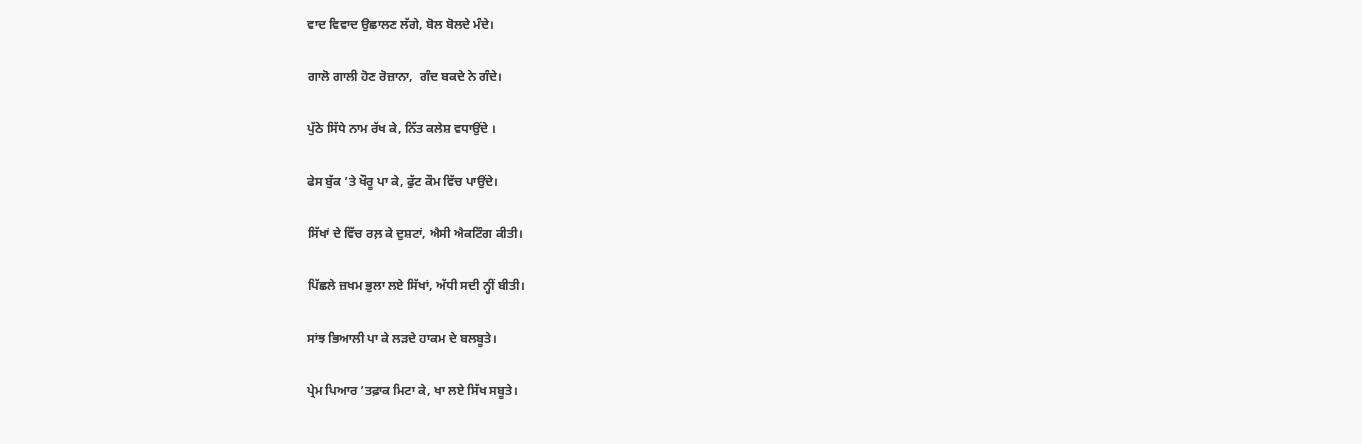ਵਾਦ ਵਿਵਾਦ ਉਛਾਲਣ ਲੱਗੇ, ਬੋਲ ਬੋਲਦੇ ਮੰਦੇ।

ਗਾਲੋ ਗਾਲੀ ਹੋਣ ਰੋਜ਼ਾਨਾ,  ਗੰਦ ਬਕਦੇ ਨੇ ਗੰਦੇ।

ਪੁੱਠੇ ਸਿੱਧੇ ਨਾਮ ਰੱਖ ਕੇ, ਨਿੱਤ ਕਲੇਸ਼ ਵਧਾਉਂਦੇ ।

ਫੇਸ ਬੁੱਕ ’ਤੇ ਖੌਰੂ ਪਾ ਕੇ, ਫੁੱਟ ਕੌਮ ਵਿੱਚ ਪਾਉਂਦੇ।

ਸਿੱਖਾਂ ਦੇ ਵਿੱਚ ਰਲ਼ ਕੇ ਦੁਸ਼ਟਾਂ, ਐਸੀ ਐਕਟਿੰਗ ਕੀਤੀ।

ਪਿੱਛਲੇ ਜ਼ਖਮ ਭੁਲਾ ਲਏ ਸਿੱਖਾਂ, ਅੱਧੀ ਸਦੀ ਨ੍ਹੀਂ ਬੀਤੀ।

ਸਾਂਝ ਭਿਆਲੀ ਪਾ ਕੇ ਲੜਦੇ ਹਾਕਮ ਦੇ ਬਲਬੂਤੇ।

ਪ੍ਰੇਮ ਪਿਆਰ ’ਤਫ਼ਾਕ ਮਿਟਾ ਕੇ, ਖਾ ਲਏ ਸਿੱਖ ਸਬੂਤੇ।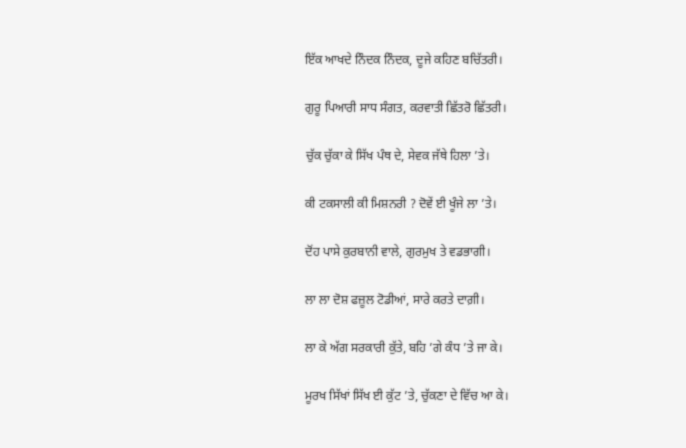ਇੱਕ ਆਖਦੇ ਨਿੰਦਕ ਨਿੰਦਕ, ਦੂਜੇ ਕਹਿਣ ਬਚਿੱਤਰੀ।

ਗੁਰੂ ਪਿਆਰੀ ਸਾਧ ਸੰਗਤ, ਕਰਵਾਤੀ ਛਿੱਤਰੋ ਛਿੱਤਰੀ।

ਚੁੱਕ ਚੁੱਕਾ ਕੇ ਸਿੱਖ ਪੰਥ ਦੇ, ਸੇਵਕ ਜੱਥੇ ਹਿਲਾ ’ਤੇ।

ਕੀ ਟਕਸਾਲੀ ਕੀ ਮਿਸ਼ਨਰੀ ? ਦੋਵੇਂ ਈ ਖੂੰਜੇ ਲਾ ’ਤੇ।

ਦੋਂਹ ਪਾਸੇ ਕੁਰਬਾਨੀ ਵਾਲੇ, ਗੁਰਮੁਖ ਤੇ ਵਡਭਾਗੀ।

ਲਾ ਲਾ ਦੋਸ਼ ਫਜ਼ੂਲ ਟੋਡੀਆਂ, ਸਾਰੇ ਕਰਤੇ ਦਾਗ਼ੀ।

ਲਾ ਕੇ ਅੱਗ ਸਰਕਾਰੀ ਕੁੱਤੇ, ਬਹਿ ’ਗੇ ਕੰਧ ’ਤੇ ਜਾ ਕੇ।

ਮੂਰਖ ਸਿੱਖਾਂ ਸਿੱਖ ਈ ਕੁੱਟ ’ਤੇ, ਚੁੱਕਣਾ ਦੇ ਵਿੱਚ ਆ ਕੇ।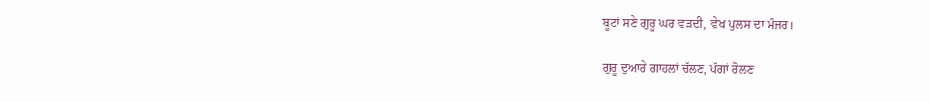ਬੂਟਾਂ ਸਣੇ ਗੁਰੂ ਘਰ ਵੜਦੀ, ਵੇਖ ਪੁਲਸ ਦਾ ਮੰਜਰ।

ਗੁਰੂ ਦੁਆਰੇ ਗਾਹਲਾਂ ਚੱਲਣ, ਪੱਗਾਂ ਰੋਲਣ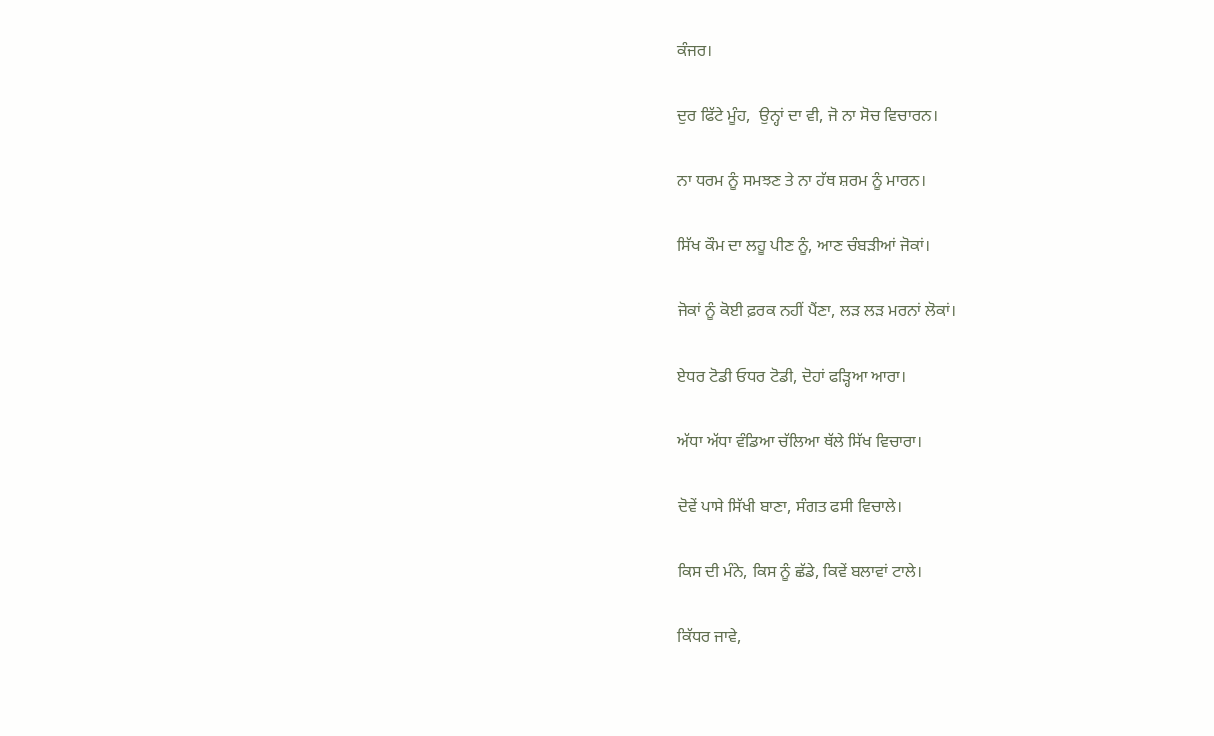ਕੰਜਰ।

ਦੁਰ ਫਿੱਟੇ ਮੂੰਹ,  ਉਨ੍ਹਾਂ ਦਾ ਵੀ, ਜੋ ਨਾ ਸੋਚ ਵਿਚਾਰਨ।

ਨਾ ਧਰਮ ਨੂੰ ਸਮਝਣ ਤੇ ਨਾ ਹੱਥ ਸ਼ਰਮ ਨੂੰ ਮਾਰਨ।

ਸਿੱਖ ਕੌਮ ਦਾ ਲਹੂ ਪੀਣ ਨੂੰ, ਆਣ ਚੰਬੜੀਆਂ ਜੋਕਾਂ।

ਜੋਕਾਂ ਨੂੰ ਕੋਈ ਫ਼ਰਕ ਨਹੀਂ ਪੈਂਣਾ, ਲੜ ਲੜ ਮਰਨਾਂ ਲੋਕਾਂ।

ਏਧਰ ਟੋਡੀ ਓਧਰ ਟੋਡੀ, ਦੋਹਾਂ ਫੜ੍ਹਿਆ ਆਰਾ।

ਅੱਧਾ ਅੱਧਾ ਵੰਡਿਆ ਚੱਲਿਆ ਥੱਲੇ ਸਿੱਖ ਵਿਚਾਰਾ।

ਦੋਵੇਂ ਪਾਸੇ ਸਿੱਖੀ ਬਾਣਾ, ਸੰਗਤ ਫਸੀ ਵਿਚਾਲੇ।

ਕਿਸ ਦੀ ਮੰਨੇ, ਕਿਸ ਨੂੰ ਛੱਡੇ, ਕਿਵੇਂ ਬਲਾਵਾਂ ਟਾਲੇ।

ਕਿੱਧਰ ਜਾਵੇ,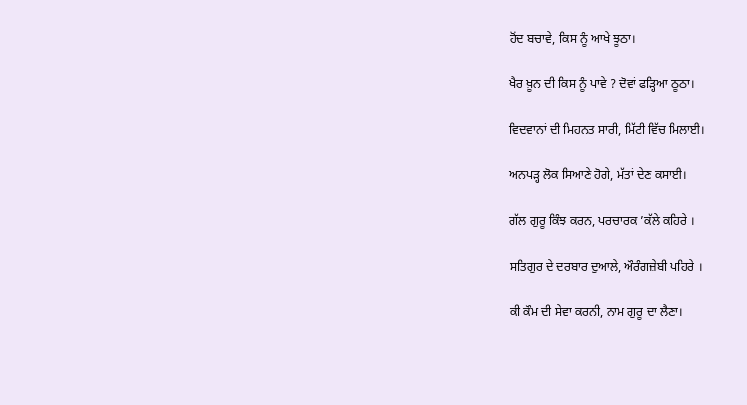ਹੋਂਦ ਬਚਾਵੇ, ਕਿਸ ਨੂੰ ਆਖੇ ਝੂਠਾ।

ਖੈਰ ਖ਼ੂਨ ਦੀ ਕਿਸ ਨੂੰ ਪਾਵੇ ? ਦੋਵਾਂ ਫੜ੍ਹਿਆ ਠੂਠਾ।

ਵਿਦਵਾਨਾਂ ਦੀ ਮਿਹਨਤ ਸਾਰੀ, ਮਿੱਟੀ ਵਿੱਚ ਮਿਲਾਈ।

ਅਨਪੜ੍ਹ ਲੋਕ ਸਿਆਣੇ ਹੋਗੇ, ਮੱਤਾਂ ਦੇਣ ਕਸਾਈ।

ਗੱਲ ਗੁਰੂ ਕਿੰਝ ਕਰਨ, ਪਰਚਾਰਕ ’ਕੱਲੇ ਕਹਿਰੇ ।

ਸਤਿਗੁਰ ਦੇ ਦਰਬਾਰ ਦੁਆਲੇ, ਔਰੰਗਜ਼ੇਬੀ ਪਹਿਰੇ ।

ਕੀ ਕੌਮ ਦੀ ਸੇਵਾ ਕਰਨੀ, ਨਾਮ ਗੁਰੂ ਦਾ ਲੈਣਾ।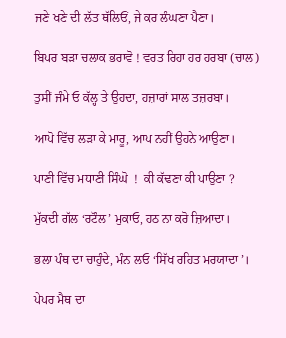ਜਣੇ ਖਣੇ ਦੀ ਲੱਤ ਥੱਲਿਓਂ, ਜੇ ਕਰ ਲੰਘਣਾ ਪੈਣਾ।

ਬਿਪਰ ਬੜਾ ਚਲਾਕ ਭਰਾਵੋ ! ਵਰਤ ਰਿਹਾ ਹਰ ਹਰਬਾ (ਚਾਲ)

ਤੁਸੀਂ ਜੰਮੇ ਓ ਕੱਲ੍ਹ ਤੇ ਉਹਦਾ, ਹਜ਼ਾਰਾਂ ਸਾਲ ਤਜ਼ਰਬਾ।

ਆਪੋ ਵਿੱਚ ਲੜਾ ਕੇ ਮਾਰੂ, ਆਪ ਨਹੀਂ ਉਹਨੇ ਆਉਣਾ।

ਪਾਣੀ ਵਿੱਚ ਮਧਾਣੀ ਸਿੰਘੋ  !  ਕੀ ਕੱਢਣਾ ਕੀ ਪਾਉਣਾ ?

ਮੁੱਕਦੀ ਗੱਲ ‘ਰਟੌਲ’ ਮੁਕਾਓ, ਹਠ ਨਾ ਕਰੋ ਜ਼ਿਆਦਾ।

ਭਲਾ ਪੰਥ ਦਾ ਚਾਹੁੰਦੇ, ਮੰਨ ਲਓ ‘ਸਿੱਖ ਰਹਿਤ ਮਰਯਾਦਾ’।

ਪੇਪਰ ਮੈਥ ਦਾ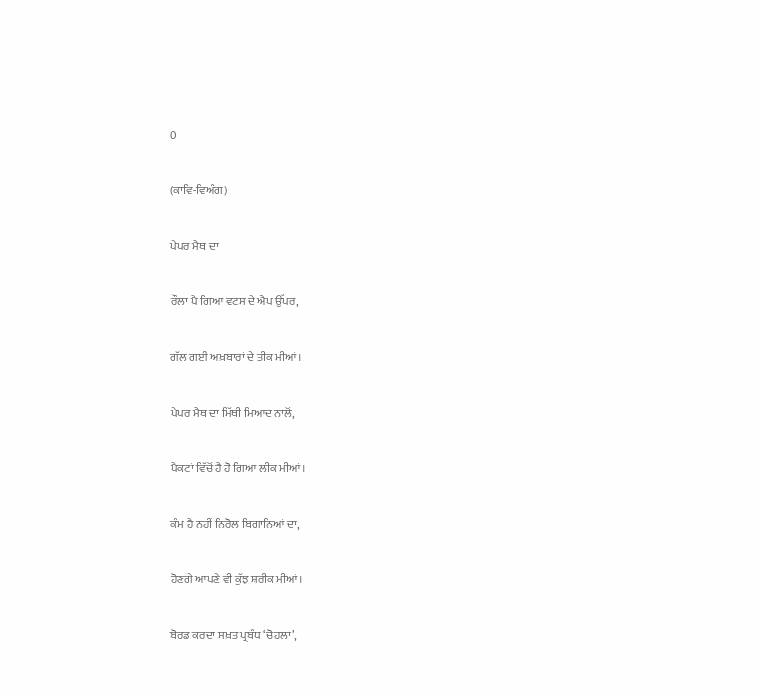0

(ਕਾਵਿ-ਵਿਅੰਗ)

ਪੇਪਰ ਮੈਥ ਦਾ

ਰੌਲਾ ਪੈ ਗਿਆ ਵਟਸ ਦੇ ਐਪ ਉੱਪਰ,

ਗੱਲ ਗਈ ਅਖ਼ਬਾਰਾਂ ਦੇ ਤੀਕ ਮੀਆਂ।

ਪੇਪਰ ਮੈਥ ਦਾ ਮਿੱਥੀ ਮਿਆਦ ਨਾਲੋਂ,

ਪੈਕਟਾਂ ਵਿੱਚੋਂ ਹੈ ਹੋ ਗਿਆ ਲੀਕ ਮੀਆਂ।

ਕੰਮ ਹੈ ਨਹੀਂ ਨਿਰੋਲ ਬਿਗਾਨਿਆਂ ਦਾ,

ਹੋਣਗੇ ਆਪਣੇ ਵੀ ਕੁੱਝ ਸ਼ਰੀਕ ਮੀਆਂ।

ਬੋਰਡ ਕਰਦਾ ਸਖ਼ਤ ਪ੍ਰਬੰਧ ‘ਚੋਹਲਾ’,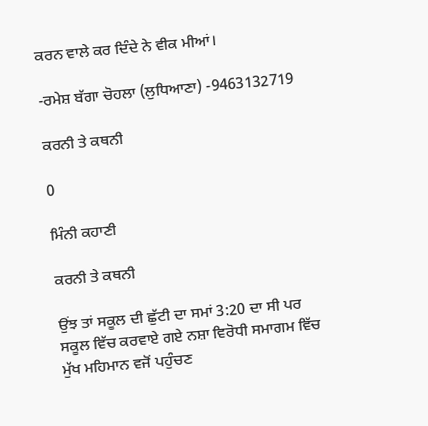ਕਰਨ ਵਾਲੇ ਕਰ ਦਿੰਦੇ ਨੇ ਵੀਕ ਮੀਆਂ।

-ਰਮੇਸ਼ ਬੱਗਾ ਚੋਹਲਾ (ਲੁਧਿਆਣਾ) -9463132719

ਕਰਨੀ ਤੇ ਕਥਨੀ

0

ਮਿੰਨੀ ਕਹਾਣੀ

ਕਰਨੀ ਤੇ ਕਥਨੀ

ਉਂਝ ਤਾਂ ਸਕੂਲ ਦੀ ਛੁੱਟੀ ਦਾ ਸਮਾਂ 3:20 ਦਾ ਸੀ ਪਰ ਸਕੂਲ ਵਿੱਚ ਕਰਵਾਏ ਗਏ ਨਸ਼ਾ ਵਿਰੋਧੀ ਸਮਾਗਮ ਵਿੱਚ ਮੁੱਖ ਮਹਿਮਾਨ ਵਜੋਂ ਪਹੁੰਚਣ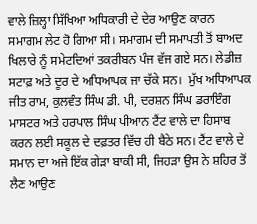ਵਾਲੇ ਜ਼ਿਲ੍ਹਾ ਸਿੱਖਿਆ ਅਧਿਕਾਰੀ ਦੇ ਦੇਰ ਆਉਣ ਕਾਰਨ ਸਮਾਗਮ ਲੇਟ ਹੋ ਗਿਆ ਸੀ। ਸਮਾਗਮ ਦੀ ਸਮਾਪਤੀ ਤੋਂ ਬਾਅਦ ਖਿਲਾਰੇ ਨੂੰ ਸਮੇਟਦਿਆਂ ਤਕਰੀਬਨ ਪੰਜ ਵੱਜ ਗਏ ਸਨ। ਲੇਡੀਜ਼ ਸਟਾਫ਼ ਅਤੇ ਦੂਰ ਦੇ ਅਧਿਆਪਕ ਜਾ ਚੱਕੇ ਸਨ।  ਮੁੱਖ ਅਧਿਆਪਕ ਜੀਤ ਰਾਮ, ਕੁਲਵੰਤ ਸਿੰਘ ਡੀ. ਪੀ, ਦਰਸ਼ਨ ਸਿੰਘ ਡਰਾਇੰਗ ਮਾਸਟਰ ਅਤੇ ਹਰਪਾਲ ਸਿੰਘ ਪੀਆਨ ਟੈਂਟ ਵਾਲੇ ਦਾ ਹਿਸਾਬ ਕਰਨ ਲਈ ਸਕੂਲ ਦੇ ਦਫ਼ਤਰ ਵਿੱਚ ਹੀ ਬੈਠੇ ਸਨ। ਟੈਂਟ ਵਾਲੇ ਦੇ ਸਮਾਨ ਦਾ ਅਜੇ ਇੱਕ ਗੇੜਾ ਬਾਕੀ ਸੀ, ਜਿਹੜਾ ਉਸ ਨੇ ਸ਼ਹਿਰ ਤੋਂ ਲੈਣ ਆਉਣ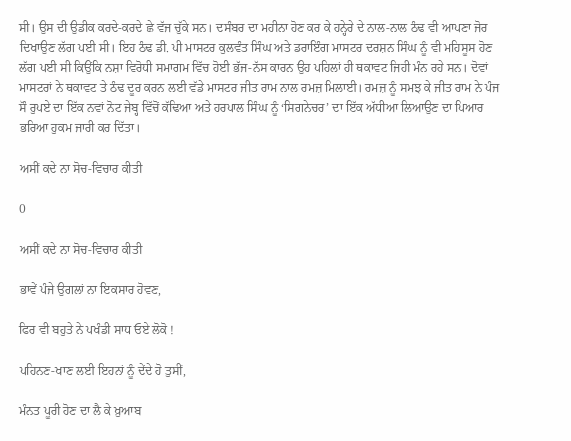ਸੀ। ਉਸ ਦੀ ਉਡੀਕ ਕਰਦੇ-ਕਰਦੇ ਛੇ ਵੱਜ ਚੁੱਕੇ ਸਨ। ਦਸੰਬਰ ਦਾ ਮਹੀਨਾ ਹੋਣ ਕਰ ਕੇ ਹਨ੍ਹੇਰੇ ਦੇ ਨਾਲ-ਨਾਲ ਠੰਢ ਵੀ ਆਪਣਾ ਜੋਰ ਦਿਖਾਉਣ ਲੱਗ ਪਈ ਸੀ। ਇਹ ਠੰਢ ਡੀ. ਪੀ ਮਾਸਟਰ ਕੁਲਵੰਤ ਸਿੰਘ ਅਤੇ ਡਰਾਇੰਗ ਮਾਸਟਰ ਦਰਸ਼ਨ ਸਿੰਘ ਨੂੰ ਵੀ ਮਹਿਸੂਸ ਹੋਣ ਲੱਗ ਪਈ ਸੀ ਕਿਉਂਕਿ ਨਸ਼ਾ ਵਿਰੋਧੀ ਸਮਾਗਮ ਵਿੱਚ ਹੋਈ ਭੱਜ-ਨੱਸ ਕਾਰਨ ਉਹ ਪਹਿਲਾਂ ਹੀ ਥਕਾਵਟ ਜਿਹੀ ਮੰਨ ਰਹੇ ਸਨ। ਦੋਵਾਂ ਮਾਸਟਰਾਂ ਨੇ ਥਕਾਵਟ ਤੇ ਠੰਢ ਦੂਰ ਕਰਨ ਲਈ ਵੱਡੇ ਮਾਸਟਰ ਜੀਤ ਰਾਮ ਨਾਲ ਰਮਜ਼ ਮਿਲਾਈ। ਰਮਜ਼ ਨੂੰ ਸਮਝ ਕੇ ਜੀਤ ਰਾਮ ਨੇ ਪੰਜ ਸੌ ਰੁਪਏ ਦਾ ਇੱਕ ਨਵਾਂ ਨੋਟ ਜੇਬ੍ਹ ਵਿੱਚੋਂ ਕੱਢਿਆ ਅਤੇ ਹਰਪਾਲ ਸਿੰਘ ਨੂੰ ‘ਸਿਗਨੇਚਰ’ ਦਾ ਇੱਕ ਅੱਧੀਆ ਲਿਆਉਣ ਦਾ ਪਿਆਰ ਭਰਿਆ ਹੁਕਮ ਜਾਰੀ ਕਰ ਦਿੱਤਾ।

ਅਸੀਂ ਕਦੇ ਨਾ ਸੋਚ-ਵਿਚਾਰ ਕੀਤੀ

0

ਅਸੀਂ ਕਦੇ ਨਾ ਸੋਚ-ਵਿਚਾਰ ਕੀਤੀ

ਭਾਵੇਂ ਪੰਜੇ ਉਗਲਾਂ ਨਾ ਇਕਸਾਰ ਹੋਵਣ,

ਫਿਰ ਵੀ ਬਹੁਤੇ ਨੇ ਪਖੰਡੀ ਸਾਧ ਓਏ ਲੋਕੋ !

ਪਹਿਨਣ-ਖਾਣ ਲਈ ਇਹਨਾਂ ਨੂੰ ਦੇਂਦੇ ਹੋ ਤੁਸੀਂ,

ਮੰਨਤ ਪੂਰੀ ਹੋਣ ਦਾ ਲੈ ਕੇ ਖ਼ੁਆਬ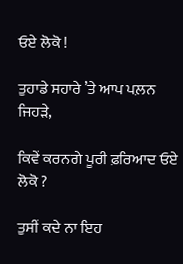ਓਏ ਲੋਕੋ !

ਤੁਹਾਡੇ ਸਹਾਰੇ ’ਤੇ ਆਪ ਪਲ਼ਨ ਜਿਹੜੇ,

ਕਿਵੇਂ ਕਰਨਗੇ ਪੂਰੀ ਫ਼ਰਿਆਦ ਓਏ ਲੋਕੋ ?

ਤੁਸੀਂ ਕਦੇ ਨਾ ਇਹ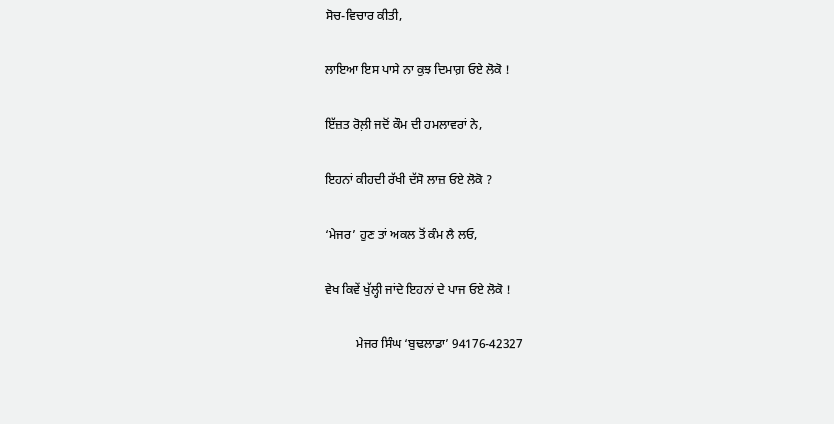ਸੋਚ-ਵਿਚਾਰ ਕੀਤੀ,

ਲਾਇਆ ਇਸ ਪਾਸੇ ਨਾ ਕੁਝ ਦਿਮਾਗ਼ ਓਏ ਲੋਕੋ !

ਇੱਜ਼ਤ ਰੋਲ਼ੀ ਜਦੋਂ ਕੌਮ ਦੀ ਹਮਲਾਵਰਾਂ ਨੇ,

ਇਹਨਾਂ ਕੀਹਦੀ ਰੱਖੀ ਦੱਸੋ ਲਾਜ਼ ਓਏ ਲੋਕੋ ?

‘ਮੇਜਰ’ ਹੁਣ ਤਾਂ ਅਕਲ ਤੋਂ ਕੰਮ ਲੈ ਲਓ,

ਵੇਖ ਕਿਵੇਂ ਖੁੱਲ੍ਹੀ ਜਾਂਦੇ ਇਹਨਾਂ ਦੇ ਪਾਜ ਓਏ ਲੋਕੋ !

          ਮੇਜਰ ਸਿੰਘ ‘ਬੁਢਲਾਡਾ’ 94176-42327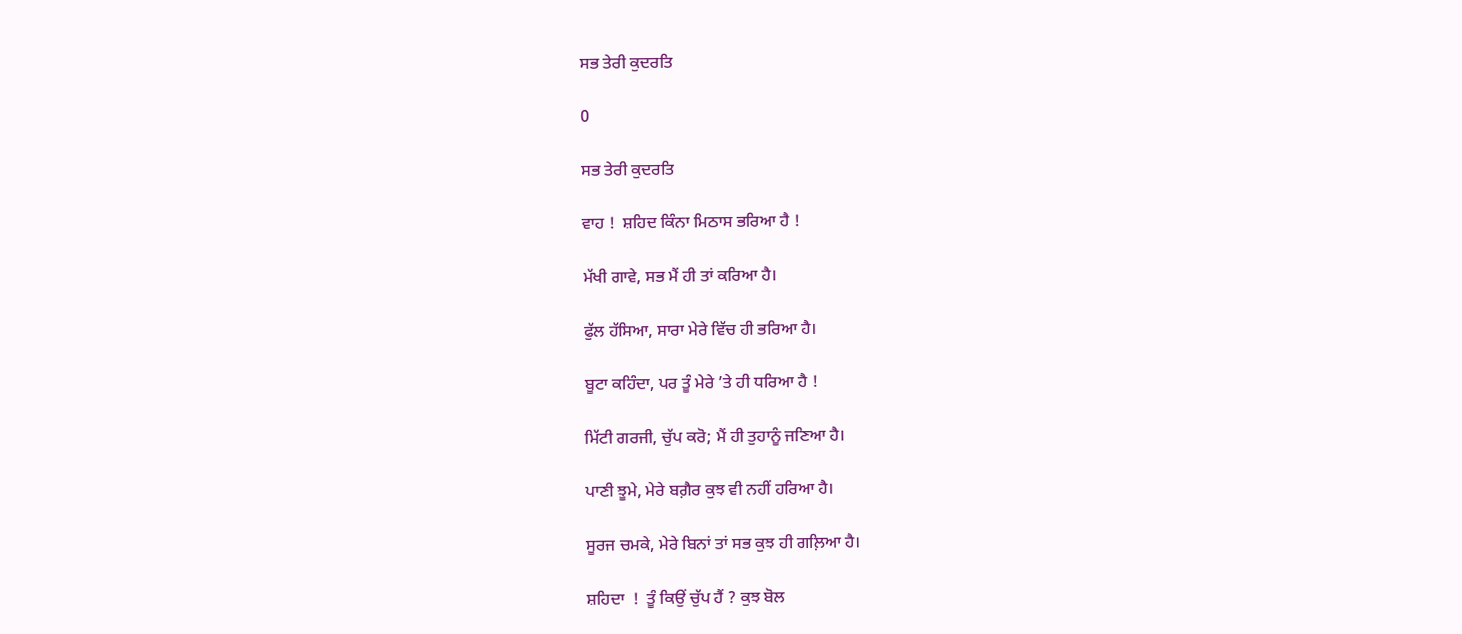ਸਭ ਤੇਰੀ ਕੁਦਰਤਿ

0

ਸਭ ਤੇਰੀ ਕੁਦਰਤਿ

ਵਾਹ !  ਸ਼ਹਿਦ ਕਿੰਨਾ ਮਿਠਾਸ ਭਰਿਆ ਹੈ !

ਮੱਖੀ ਗਾਵੇ, ਸਭ ਮੈਂ ਹੀ ਤਾਂ ਕਰਿਆ ਹੈ।

ਫੁੱਲ ਹੱਸਿਆ, ਸਾਰਾ ਮੇਰੇ ਵਿੱਚ ਹੀ ਭਰਿਆ ਹੈ।

ਬੂਟਾ ਕਹਿੰਦਾ, ਪਰ ਤੂੰ ਮੇਰੇ ’ਤੇ ਹੀ ਧਰਿਆ ਹੈ !

ਮਿੱਟੀ ਗਰਜੀ, ਚੁੱਪ ਕਰੋ; ਮੈਂ ਹੀ ਤੁਹਾਨੂੰ ਜਣਿਆ ਹੈ।

ਪਾਣੀ ਝੂਮੇ, ਮੇਰੇ ਬਗ਼ੈਰ ਕੁਝ ਵੀ ਨਹੀਂ ਹਰਿਆ ਹੈ।

ਸੂਰਜ ਚਮਕੇ, ਮੇਰੇ ਬਿਨਾਂ ਤਾਂ ਸਭ ਕੁਝ ਹੀ ਗਲ਼ਿਆ ਹੈ।

ਸ਼ਹਿਦਾ  !  ਤੂੰ ਕਿਉਂ ਚੁੱਪ ਹੈਂ ? ਕੁਝ ਬੋਲ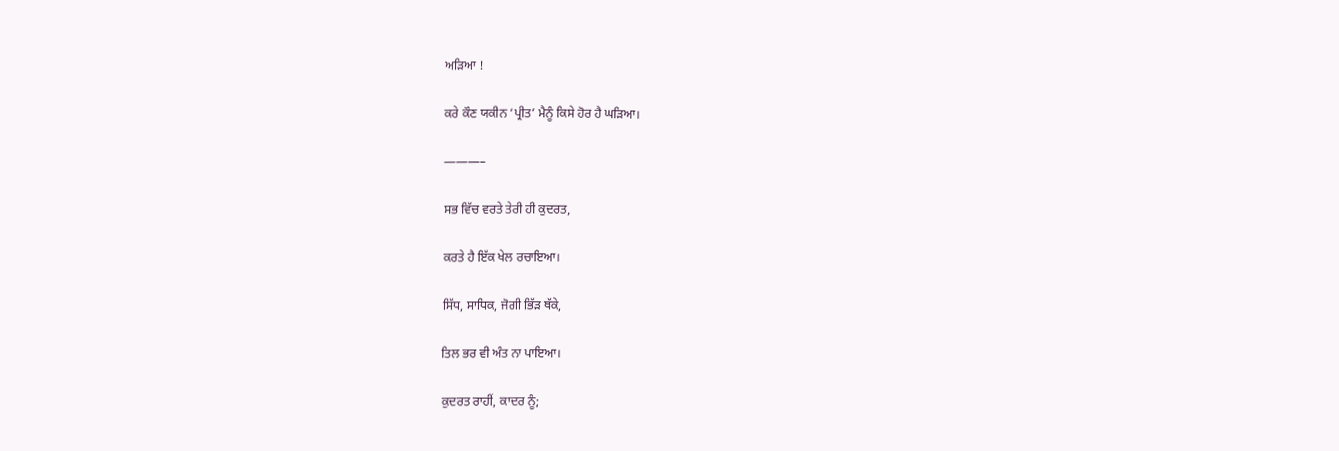ਅੜਿਆ !

ਕਰੇ ਕੌਣ ਯਕੀਨ ‘ਪ੍ਰੀਤ’ ਮੈਨੂੰ ਕਿਸੇ ਹੋਰ ਹੈ ਘੜਿਆ।

———–

ਸਭ ਵਿੱਚ ਵਰਤੇ ਤੇਰੀ ਹੀ ਕੁਦਰਤ,

ਕਰਤੇ ਹੈ ਇੱਕ ਖੇਲ ਰਚਾਇਆ।

ਸਿੱਧ, ਸਾਧਿਕ, ਜੋਗੀ ਭਿੱੜ ਥੱਕੇ,

ਤਿਲ ਭਰ ਵੀ ਅੰਤ ਨਾ ਪਾਇਆ।

ਕੁਦਰਤ ਰਾਹੀਂ, ਕਾਦਰ ਨੂੰ;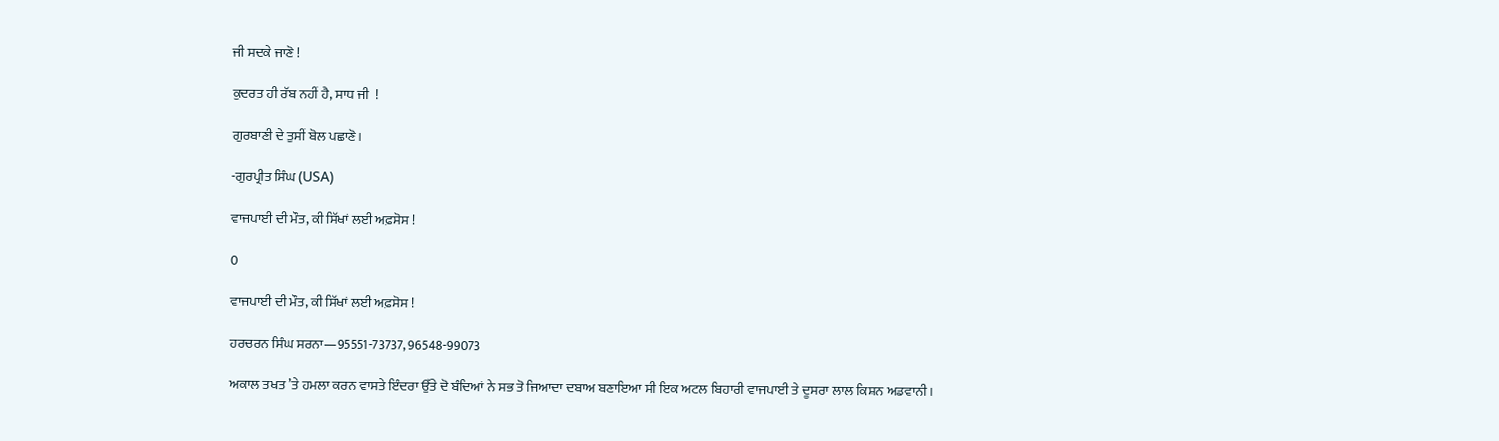ਜੀ ਸਦਕੇ ਜਾਣੋ !

ਕੁਦਰਤ ਹੀ ਰੱਬ ਨਹੀਂ ਹੈ, ਸਾਧ ਜੀ  !

ਗੁਰਬਾਣੀ ਦੇ ਤੁਸੀਂ ਬੋਲ ਪਛਾਣੋ।

-ਗੁਰਪ੍ਰੀਤ ਸਿੰਘ (USA)

ਵਾਜਪਾਈ ਦੀ ਮੌਤ, ਕੀ ਸਿੱਖਾਂ ਲਈ ਅਫ਼ਸੋਸ !

0

ਵਾਜਪਾਈ ਦੀ ਮੌਤ, ਕੀ ਸਿੱਖਾਂ ਲਈ ਅਫ਼ਸੋਸ !

ਹਰਚਰਨ ਸਿੰਘ ਸਰਨਾ—95551-73737, 96548-99073

ਅਕਾਲ ਤਖਤ ’ਤੇ ਹਮਲਾ ਕਰਨ ਵਾਸਤੇ ਇੰਦਰਾ ਉੱਤੇ ਦੋ ਬੰਦਿਆਂ ਨੇ ਸਭ ਤੋ ਜਿਆਦਾ ਦਬਾਅ ਬਣਾਇਆ ਸੀ ਇਕ ਅਟਲ ਬਿਹਾਰੀ ਵਾਜਪਾਈ ਤੇ ਦੂਸਰਾ ਲਾਲ ਕਿਸ਼ਨ ਅਡਵਾਨੀ।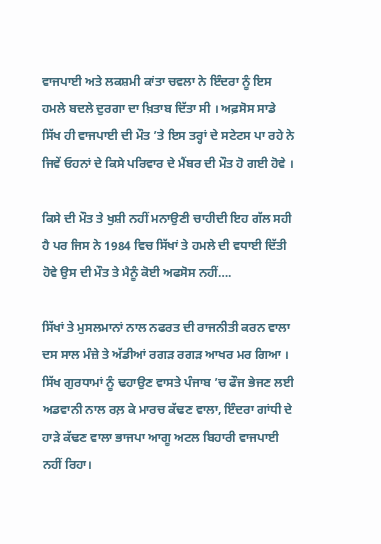ਵਾਜਪਾਈ ਅਤੇ ਲਕਸ਼ਮੀ ਕਾਂਤਾ ਚਵਲਾ ਨੇ ਇੰਦਰਾ ਨੂੰ ਇਸ ਹਮਲੇ ਬਦਲੇ ਦੁਰਗਾ ਦਾ ਖ਼ਿਤਾਬ ਦਿੱਤਾ ਸੀ । ਅਫ਼ਸੋਸ ਸਾਡੇ ਸਿੱਖ ਹੀ ਵਾਜਪਾਈ ਦੀ ਮੌਤ ’ਤੇ ਇਸ ਤਰ੍ਹਾਂ ਦੇ ਸਟੇਟਸ ਪਾ ਰਹੇ ਨੇ ਜਿਵੇਂ ਓਹਨਾਂ ਦੇ ਕਿਸੇ ਪਰਿਵਾਰ ਦੇ ਮੈਂਬਰ ਦੀ ਮੌਤ ਹੋ ਗਈ ਹੋਵੇ ।

ਕਿਸੇ ਦੀ ਮੌਤ ਤੇ ਖੁਸ਼ੀ ਨਹੀਂ ਮਨਾਉਣੀ ਚਾਹੀਦੀ ਇਹ ਗੱਲ ਸਹੀ ਹੈ ਪਰ ਜਿਸ ਨੇ 1984 ਵਿਚ ਸਿੱਖਾਂ ਤੇ ਹਮਲੇ ਦੀ ਵਧਾਈ ਦਿੱਤੀ ਹੋਵੇ ਉਸ ਦੀ ਮੌਤ ਤੇ ਮੈਨੂੰ ਕੋਈ ਅਫਸੋਸ ਨਹੀਂ….

ਸਿੱਖਾਂ ਤੇ ਮੁਸਲਮਾਨਾਂ ਨਾਲ ਨਫਰਤ ਦੀ ਰਾਜਨੀਤੀ ਕਰਨ ਵਾਲਾ ਦਸ ਸਾਲ ਮੰਜ਼ੇ ਤੇ ਅੱਡੀਆਂ ਰਗੜ ਰਗੜ ਆਖਰ ਮਰ ਗਿਆ । ਸਿੱਖ ਗੁਰਧਾਮਾਂ ਨੂੰ ਢਹਾਉਣ ਵਾਸਤੇ ਪੰਜਾਬ ’ਚ ਫੌਜ ਭੇਜਣ ਲਈ ਅਡਵਾਨੀ ਨਾਲ ਰਲ਼ ਕੇ ਮਾਰਚ ਕੱਢਣ ਵਾਲਾ, ਇੰਦਰਾ ਗਾਂਧੀ ਦੇ ਹਾੜੇ ਕੱਢਣ ਵਾਲਾ ਭਾਜਪਾ ਆਗੂ ਅਟਲ ਬਿਹਾਰੀ ਵਾਜਪਾਈ ਨਹੀਂ ਰਿਹਾ।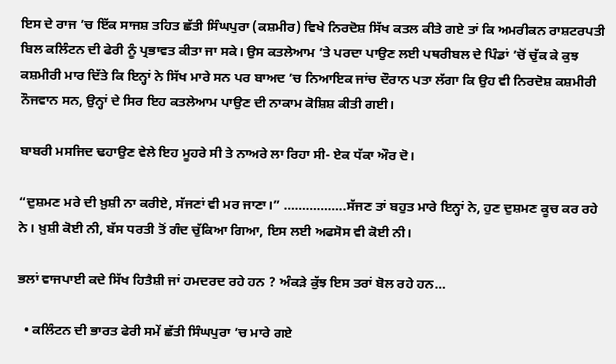ਇਸ ਦੇ ਰਾਜ ’ਚ ਇੱਕ ਸਾਜਸ਼ ਤਹਿਤ ਛੱਤੀ ਸਿੰਘਪੁਰਾ (ਕਸ਼ਮੀਰ) ਵਿਖੇ ਨਿਰਦੋਸ਼ ਸਿੱਖ ਕਤਲ ਕੀਤੇ ਗਏ ਤਾਂ ਕਿ ਅਮਰੀਕਨ ਰਾਸ਼ਟਰਪਤੀ ਬਿਲ ਕਲਿੰਟਨ ਦੀ ਫੇਰੀ ਨੂੰ ਪ੍ਰਭਾਵਤ ਕੀਤਾ ਜਾ ਸਕੇ। ਉਸ ਕਤਲੇਆਮ ’ਤੇ ਪਰਦਾ ਪਾਉਣ ਲਈ ਪਥਰੀਬਲ ਦੇ ਪਿੰਡਾਂ ’ਚੋਂ ਚੁੱਕ ਕੇ ਕੁਝ ਕਸ਼ਮੀਰੀ ਮਾਰ ਦਿੱਤੇ ਕਿ ਇਨ੍ਹਾਂ ਨੇ ਸਿੱਖ ਮਾਰੇ ਸਨ ਪਰ ਬਾਅਦ ’ਚ ਨਿਆਇਕ ਜਾਂਚ ਦੌਰਾਨ ਪਤਾ ਲੱਗਾ ਕਿ ਉਹ ਵੀ ਨਿਰਦੋਸ਼ ਕਸ਼ਮੀਰੀ ਨੌਜਵਾਨ ਸਨ, ਉਨ੍ਹਾਂ ਦੇ ਸਿਰ ਇਹ ਕਤਲੇਆਮ ਪਾਉਣ ਦੀ ਨਾਕਾਮ ਕੋਸ਼ਿਸ਼ ਕੀਤੀ ਗਈ।

ਬਾਬਰੀ ਮਸਜਿਦ ਢਹਾਉਣ ਵੇਲੇ ਇਹ ਮੂਹਰੇ ਸੀ ਤੇ ਨਾਅਰੇ ਲਾ ਰਿਹਾ ਸੀ- ਏਕ ਧੱਕਾ ਔਰ ਦੋ।

“ਦੁਸ਼ਮਣ ਮਰੇ ਦੀ ਖ਼ੁਸ਼ੀ ਨਾ ਕਰੀਏ, ਸੱਜਣਾਂ ਵੀ ਮਰ ਜਾਣਾ।” ……………..ਸੱਜਣ ਤਾਂ ਬਹੁਤ ਮਾਰੇ ਇਨ੍ਹਾਂ ਨੇ, ਹੁਣ ਦੁਸ਼ਮਣ ਕੂਚ ਕਰ ਰਹੇ ਨੇ। ਖ਼ੁਸ਼ੀ ਕੋਈ ਨੀ, ਬੱਸ ਧਰਤੀ ਤੋਂ ਗੰਦ ਚੁੱਕਿਆ ਗਿਆ, ਇਸ ਲਈ ਅਫਸੋਸ ਵੀ ਕੋਈ ਨੀ।

ਭਲਾਂ ਵਾਜਪਾਈ ਕਦੇ ਸਿੱਖ ਹਿਤੈਸ਼ੀ ਜਾਂ ਹਮਦਰਦ ਰਹੇ ਹਨ ? ਅੰਕੜੇ ਕੁੱਝ ਇਸ ਤਰਾਂ ਬੋਲ ਰਹੇ ਹਨ…

  • ਕਲਿੰਟਨ ਦੀ ਭਾਰਤ ਫੇਰੀ ਸਮੇਂ ਛੱਤੀ ਸਿੰਘਪੁਰਾ ’ਚ ਮਾਰੇ ਗਏ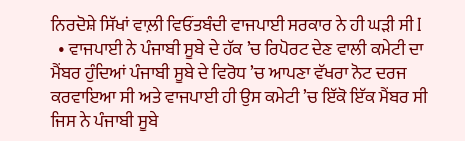ਨਿਰਦੋਸ਼ੇ ਸਿੱਖਾਂ ਵਾਲ਼ੀ ਵਿਓਂਤਬੰਦੀ ਵਾਜਪਾਈ ਸਰਕਾਰ ਨੇ ਹੀ ਘੜੀ ਸੀ I
  • ਵਾਜਪਾਈ ਨੇ ਪੰਜਾਬੀ ਸੂਬੇ ਦੇ ਹੱਕ ’ਚ ਰਿਪੋਰਟ ਦੇਣ ਵਾਲੀ ਕਮੇਟੀ ਦਾ ਮੈਂਬਰ ਹੁੰਦਿਆਂ ਪੰਜਾਬੀ ਸੂਬੇ ਦੇ ਵਿਰੋਧ ’ਚ ਆਪਣਾ ਵੱਖਰਾ ਨੋਟ ਦਰਜ ਕਰਵਾਇਆ ਸੀ ਅਤੇ ਵਾਜਪਾਈ ਹੀ ਉਸ ਕਮੇਟੀ ’ਚ ਇੱਕੋ ਇੱਕ ਮੈਂਬਰ ਸੀ ਜਿਸ ਨੇ ਪੰਜਾਬੀ ਸੂਬੇ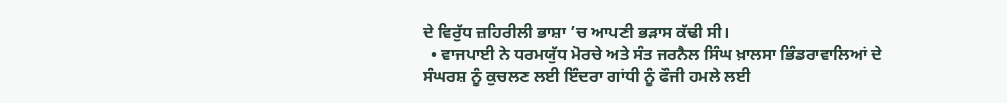ਦੇ ਵਿਰੁੱਧ ਜ਼ਹਿਰੀਲੀ ਭਾਸ਼ਾ ’ਚ ਆਪਣੀ ਭੜਾਸ ਕੱਢੀ ਸੀ।
  • ਵਾਜਪਾਈ ਨੇ ਧਰਮਯੁੱਧ ਮੋਰਚੇ ਅਤੇ ਸੰਤ ਜਰਨੈਲ ਸਿੰਘ ਖ਼ਾਲਸਾ ਭਿੰਡਰਾਵਾਲਿਆਂ ਦੇ ਸੰਘਰਸ਼ ਨੂੰ ਕੁਚਲਣ ਲਈ ਇੰਦਰਾ ਗਾਂਧੀ ਨੂੰ ਫੌਜੀ ਹਮਲੇ ਲਈ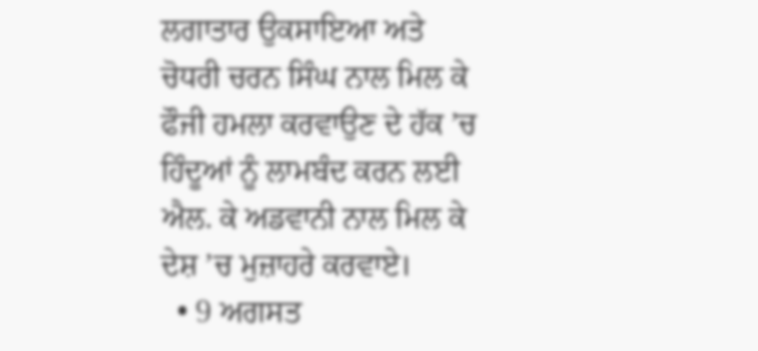ਲਗਾਤਾਰ ਉਕਸਾਇਆ ਅਤੇ ਚੋਧਰੀ ਚਰਨ ਸਿੰਘ ਨਾਲ ਮਿਲ ਕੇ ਫੌਜੀ ਹਮਲਾ ਕਰਵਾਉਣ ਦੇ ਹੱਕ ’ਚ ਹਿੰਦੂਆਂ ਨੂੰ ਲਾਮਬੰਦ ਕਰਨ ਲਈ ਐਲ. ਕੇ ਅਡਵਾਨੀ ਨਾਲ ਮਿਲ ਕੇ ਦੇਸ਼ ’ਚ ਮੁਜ਼ਾਹਰੇ ਕਰਵਾਏ।
  • 9 ਅਗਸਤ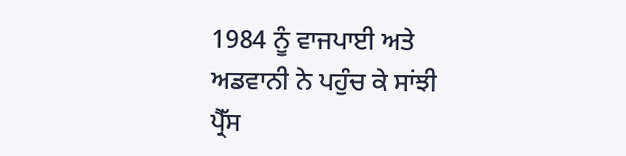1984 ਨੂੰ ਵਾਜਪਾਈ ਅਤੇ ਅਡਵਾਨੀ ਨੇ ਪਹੁੰਚ ਕੇ ਸਾਂਝੀ ਪ੍ਰੈੱਸ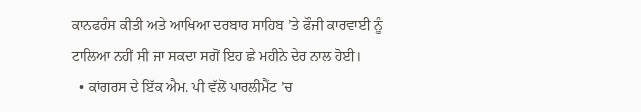ਕਾਨਫਰੰਸ ਕੀਤੀ ਅਤੇ ਆਖਿਆ ਦਰਬਾਰ ਸਾਹਿਬ ’ਤੇ ਫੌਜੀ ਕਾਰਵਾਈ ਨੂੰ ਟਾਲਿਆ ਨਹੀਂ ਸੀ ਜਾ ਸਕਦਾ ਸਗੋਂ ਇਹ ਛੇ ਮਹੀਨੇ ਦੇਰ ਨਾਲ ਹੋਈ।
  • ਕਾਂਗਰਸ ਦੇ ਇੱਕ ਐਮ. ਪੀ ਵੱਲੋਂ ਪਾਰਲੀਮੈਂਟ ’ਚ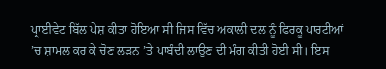ਪ੍ਰਾਈਵੇਟ ਬਿੱਲ ਪੇਸ਼ ਕੀਤਾ ਹੋਇਆ ਸੀ ਜਿਸ ਵਿੱਚ ਅਕਾਲੀ ਦਲ ਨੂੰ ਫਿਰਕੂ ਪਾਰਟੀਆਂ ’ਚ ਸ਼ਾਮਲ ਕਰ ਕੇ ਚੋਣ ਲੜਨ ’ਤੇ ਪਾਬੰਦੀ ਲਾਉਣ ਦੀ ਮੰਗ ਕੀਤੀ ਹੋਈ ਸੀ। ਇਸ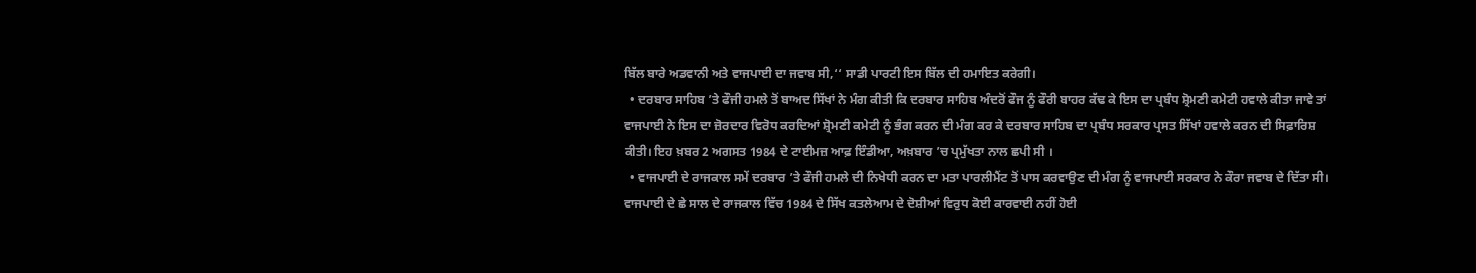ਬਿੱਲ ਬਾਰੇ ਅਡਵਾਨੀ ਅਤੇ ਵਾਜਪਾਈ ਦਾ ਜਵਾਬ ਸੀ,‘‘ ਸਾਡੀ ਪਾਰਟੀ ਇਸ ਬਿੱਲ ਦੀ ਹਮਾਇਤ ਕਰੇਗੀ।
  • ਦਰਬਾਰ ਸਾਹਿਬ ’ਤੇ ਫੌਜੀ ਹਮਲੇ ਤੋਂ ਬਾਅਦ ਸਿੱਖਾਂ ਨੇ ਮੰਗ ਕੀਤੀ ਕਿ ਦਰਬਾਰ ਸਾਹਿਬ ਅੰਦਰੋਂ ਫੌਜ ਨੂੰ ਫੌਰੀ ਬਾਹਰ ਕੱਢ ਕੇ ਇਸ ਦਾ ਪ੍ਰਬੰਧ ਸ਼੍ਰੋਮਣੀ ਕਮੇਟੀ ਹਵਾਲੇ ਕੀਤਾ ਜਾਵੇ ਤਾਂ ਵਾਜਪਾਈ ਨੇ ਇਸ ਦਾ ਜ਼ੋਰਦਾਰ ਵਿਰੋਧ ਕਰਦਿਆਂ ਸ਼੍ਰੋਮਣੀ ਕਮੇਟੀ ਨੂੰ ਭੰਗ ਕਰਨ ਦੀ ਮੰਗ ਕਰ ਕੇ ਦਰਬਾਰ ਸਾਹਿਬ ਦਾ ਪ੍ਰਬੰਧ ਸਰਕਾਰ ਪ੍ਰਸਤ ਸਿੱਖਾਂ ਹਵਾਲੇ ਕਰਨ ਦੀ ਸਿਫ਼ਾਰਿਸ਼ ਕੀਤੀ। ਇਹ ਖ਼ਬਰ 2 ਅਗਸਤ 1984 ਦੇ ਟਾਈਮਜ਼ ਆਫ਼ ਇੰਡੀਆ, ਅਖ਼ਬਾਰ ’ਚ ਪ੍ਰਮੁੱਖਤਾ ਨਾਲ ਛਪੀ ਸੀ ।
  • ਵਾਜਪਾਈ ਦੇ ਰਾਜਕਾਲ ਸਮੇਂ ਦਰਬਾਰ ’ਤੇ ਫੌਜੀ ਹਮਲੇ ਦੀ ਨਿਖੇਧੀ ਕਰਨ ਦਾ ਮਤਾ ਪਾਰਲੀਮੈਂਟ ਤੋਂ ਪਾਸ ਕਰਵਾਉਣ ਦੀ ਮੰਗ ਨੂੰ ਵਾਜਪਾਈ ਸਰਕਾਰ ਨੇ ਕੌਰਾ ਜਵਾਬ ਦੇ ਦਿੱਤਾ ਸੀ। ਵਾਜਪਾਈ ਦੇ ਛੇ ਸਾਲ ਦੇ ਰਾਜਕਾਲ ਵਿੱਚ 1984 ਦੇ ਸਿੱਖ ਕਤਲੇਆਮ ਦੇ ਦੋਸ਼ੀਆਂ ਵਿਰੁਧ ਕੋਈ ਕਾਰਵਾਈ ਨਹੀਂ ਹੋਈ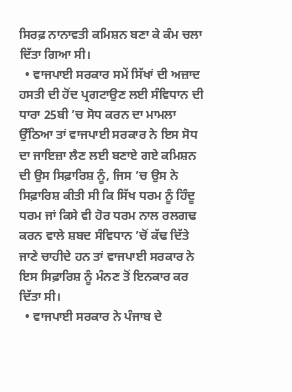ਸਿਰਫ਼ ਨਾਨਾਵਤੀ ਕਮਿਸ਼ਨ ਬਣਾ ਕੇ ਕੰਮ ਚਲਾ ਦਿੱਤਾ ਗਿਆ ਸੀ।
  • ਵਾਜਪਾਈ ਸਰਕਾਰ ਸਮੇਂ ਸਿੱਖਾਂ ਦੀ ਅਜ਼ਾਦ ਹਸਤੀ ਦੀ ਹੋਂਦ ਪ੍ਰਗਟਾਉਣ ਲਈ ਸੰਵਿਧਾਨ ਦੀ ਧਾਰਾ 25ਬੀ ’ਚ ਸੋਧ ਕਰਨ ਦਾ ਮਾਮਲਾ ਉੱਠਿਆ ਤਾਂ ਵਾਜਪਾਈ ਸਰਕਾਰ ਨੇ ਇਸ ਸੋਧ ਦਾ ਜਾਇਜ਼ਾ ਲੈਣ ਲਈ ਬਣਾਏ ਗਏ ਕਮਿਸ਼ਨ ਦੀ ਉਸ ਸਿਫ਼ਾਰਿਸ਼ ਨੂੰ, ਜਿਸ ’ਚ ਉਸ ਨੇ ਸਿਫ਼ਾਰਿਸ਼ ਕੀਤੀ ਸੀ ਕਿ ਸਿੱਖ ਧਰਮ ਨੂੰ ਹਿੰਦੂ ਧਰਮ ਜਾਂ ਕਿਸੇ ਵੀ ਹੋਰ ਧਰਮ ਨਾਲ ਰਲਗਢ ਕਰਨ ਵਾਲੇ ਸ਼ਬਦ ਸੰਵਿਧਾਨ ’ਚੋਂ ਕੱਢ ਦਿੱਤੇ ਜਾਣੇ ਚਾਹੀਦੇ ਹਨ ਤਾਂ ਵਾਜਪਾਈ ਸਰਕਾਰ ਨੇ ਇਸ ਸਿਫ਼ਾਰਿਸ਼ ਨੂੰ ਮੰਨਣ ਤੋਂ ਇਨਕਾਰ ਕਰ ਦਿੱਤਾ ਸੀ।
  • ਵਾਜਪਾਈ ਸਰਕਾਰ ਨੇ ਪੰਜਾਬ ਦੇ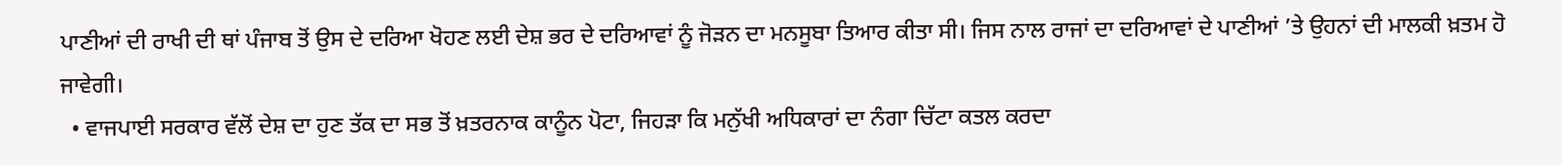ਪਾਣੀਆਂ ਦੀ ਰਾਖੀ ਦੀ ਥਾਂ ਪੰਜਾਬ ਤੋਂ ਉਸ ਦੇ ਦਰਿਆ ਖੋਹਣ ਲਈ ਦੇਸ਼ ਭਰ ਦੇ ਦਰਿਆਵਾਂ ਨੂੰ ਜੋੜਨ ਦਾ ਮਨਸੂਬਾ ਤਿਆਰ ਕੀਤਾ ਸੀ। ਜਿਸ ਨਾਲ ਰਾਜਾਂ ਦਾ ਦਰਿਆਵਾਂ ਦੇ ਪਾਣੀਆਂ ’ਤੇ ਉਹਨਾਂ ਦੀ ਮਾਲਕੀ ਖ਼ਤਮ ਹੋ ਜਾਵੇਗੀ।
  • ਵਾਜਪਾਈ ਸਰਕਾਰ ਵੱਲੋਂ ਦੇਸ਼ ਦਾ ਹੁਣ ਤੱਕ ਦਾ ਸਭ ਤੋਂ ਖ਼ਤਰਨਾਕ ਕਾਨੂੰਨ ਪੋਟਾ, ਜਿਹੜਾ ਕਿ ਮਨੁੱਖੀ ਅਧਿਕਾਰਾਂ ਦਾ ਨੰਗਾ ਚਿੱਟਾ ਕਤਲ ਕਰਦਾ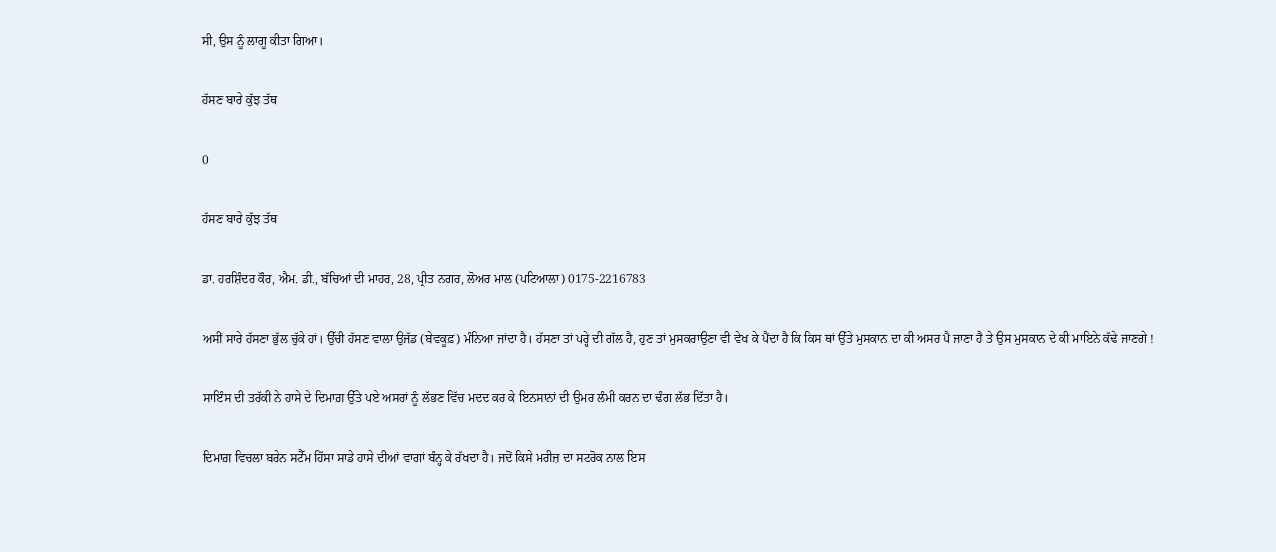ਸੀ, ਉਸ ਨੂੰ ਲਾਗੂ ਕੀਤਾ ਗਿਆ।

ਹੱਸਣ ਬਾਰੇ ਕੁੱਝ ਤੱਥ

0

ਹੱਸਣ ਬਾਰੇ ਕੁੱਝ ਤੱਥ

ਡਾ. ਹਰਸ਼ਿੰਦਰ ਕੌਰ, ਐਮ. ਡੀ., ਬੱਚਿਆਂ ਦੀ ਮਾਹਰ, 28, ਪ੍ਰੀਤ ਨਗਰ, ਲੋਅਰ ਮਾਲ (ਪਟਿਆਲਾ) 0175-2216783

ਅਸੀਂ ਸਾਰੇ ਹੱਸਣਾ ਭੁੱਲ ਚੁੱਕੇ ਹਾਂ। ਉੱਚੀ ਹੱਸਣ ਵਾਲਾ ਉਜੱਡ (ਬੇਵਕੂਫ਼) ਮੰਨਿਆ ਜਾਂਦਾ ਹੈ। ਹੱਸਣਾ ਤਾਂ ਪਰ੍ਹੇ ਦੀ ਗੱਲ ਹੈ, ਹੁਣ ਤਾਂ ਮੁਸਕਰਾਉਣਾ ਵੀ ਵੇਖ ਕੇ ਪੈਂਦਾ ਹੈ ਕਿ ਕਿਸ ਥਾਂ ਉੱਤੇ ਮੁਸਕਾਨ ਦਾ ਕੀ ਅਸਰ ਪੈ ਜਾਣਾ ਹੈ ਤੇ ਉਸ ਮੁਸਕਾਨ ਦੇ ਕੀ ਮਾਇਨੇ ਕੱਢੇ ਜਾਣਗੇ !

ਸਾਇੰਸ ਦੀ ਤਰੱਕੀ ਨੇ ਹਾਸੇ ਦੇ ਦਿਮਾਗ਼ ਉੱਤੇ ਪਏ ਅਸਰਾਂ ਨੂੰ ਲੱਭਣ ਵਿੱਚ ਮਦਦ ਕਰ ਕੇ ਇਨਸਾਨਾਂ ਦੀ ਉਮਰ ਲੰਮੀ ਕਰਨ ਦਾ ਢੰਗ ਲੱਭ ਦਿੱਤਾ ਹੈ।

ਦਿਮਾਗ਼ ਵਿਚਲਾ ਬਰੇਨ ਸਟੈੱਮ ਹਿੱਸਾ ਸਾਡੇ ਹਾਸੇ ਦੀਆਂ ਵਾਗਾਂ ਬੰਨ੍ਹ ਕੇ ਰੱਖਦਾ ਹੈ। ਜਦੋਂ ਕਿਸੇ ਮਰੀਜ਼ ਦਾ ਸਟਰੋਕ ਨਾਲ ਇਸ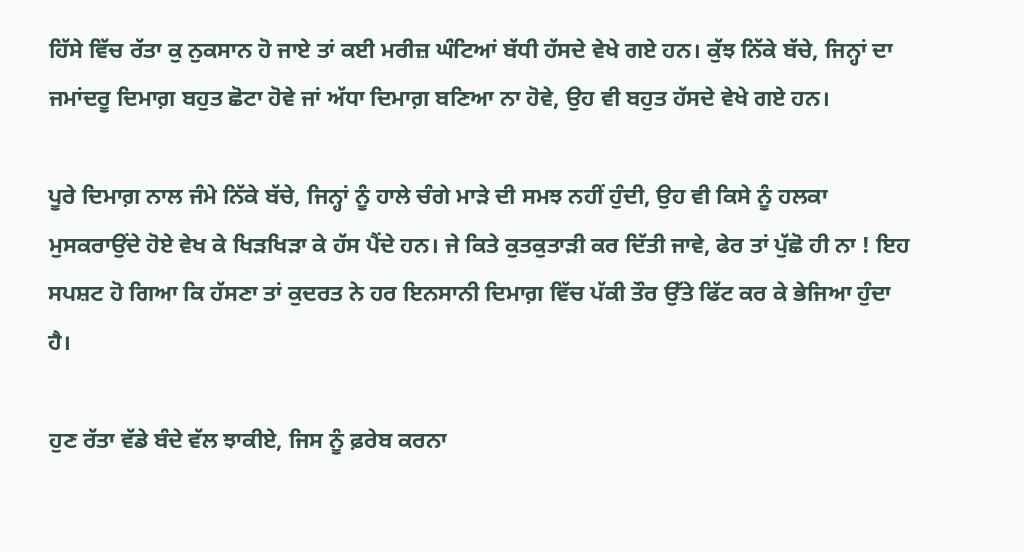ਹਿੱਸੇ ਵਿੱਚ ਰੱਤਾ ਕੁ ਨੁਕਸਾਨ ਹੋ ਜਾਏ ਤਾਂ ਕਈ ਮਰੀਜ਼ ਘੰਟਿਆਂ ਬੱਧੀ ਹੱਸਦੇ ਵੇਖੇ ਗਏ ਹਨ। ਕੁੱਝ ਨਿੱਕੇ ਬੱਚੇ, ਜਿਨ੍ਹਾਂ ਦਾ ਜਮਾਂਦਰੂ ਦਿਮਾਗ਼ ਬਹੁਤ ਛੋਟਾ ਹੋਵੇ ਜਾਂ ਅੱਧਾ ਦਿਮਾਗ਼ ਬਣਿਆ ਨਾ ਹੋਵੇ, ਉਹ ਵੀ ਬਹੁਤ ਹੱਸਦੇ ਵੇਖੇ ਗਏ ਹਨ।

ਪੂਰੇ ਦਿਮਾਗ਼ ਨਾਲ ਜੰਮੇ ਨਿੱਕੇ ਬੱਚੇ, ਜਿਨ੍ਹਾਂ ਨੂੰ ਹਾਲੇ ਚੰਗੇ ਮਾੜੇ ਦੀ ਸਮਝ ਨਹੀਂ ਹੁੰਦੀ, ਉਹ ਵੀ ਕਿਸੇ ਨੂੰ ਹਲਕਾ ਮੁਸਕਰਾਉਂਦੇ ਹੋਏ ਵੇਖ ਕੇ ਖਿੜਖਿੜਾ ਕੇ ਹੱਸ ਪੈਂਦੇ ਹਨ। ਜੇ ਕਿਤੇ ਕੁਤਕੁਤਾੜੀ ਕਰ ਦਿੱਤੀ ਜਾਵੇ, ਫੇਰ ਤਾਂ ਪੁੱਛੋ ਹੀ ਨਾ ! ਇਹ ਸਪਸ਼ਟ ਹੋ ਗਿਆ ਕਿ ਹੱਸਣਾ ਤਾਂ ਕੁਦਰਤ ਨੇ ਹਰ ਇਨਸਾਨੀ ਦਿਮਾਗ਼ ਵਿੱਚ ਪੱਕੀ ਤੌਰ ਉੱਤੇ ਫਿੱਟ ਕਰ ਕੇ ਭੇਜਿਆ ਹੁੰਦਾ ਹੈ।

ਹੁਣ ਰੱਤਾ ਵੱਡੇ ਬੰਦੇ ਵੱਲ ਝਾਕੀਏ, ਜਿਸ ਨੂੰ ਫ਼ਰੇਬ ਕਰਨਾ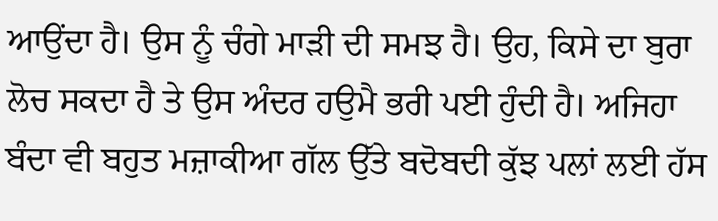ਆਉਂਦਾ ਹੈ। ਉਸ ਨੂੰ ਚੰਗੇ ਮਾੜੀ ਦੀ ਸਮਝ ਹੈ। ਉਹ, ਕਿਸੇ ਦਾ ਬੁਰਾ ਲੋਚ ਸਕਦਾ ਹੈ ਤੇ ਉਸ ਅੰਦਰ ਹਉਮੈ ਭਰੀ ਪਈ ਹੁੰਦੀ ਹੈ। ਅਜਿਹਾ ਬੰਦਾ ਵੀ ਬਹੁਤ ਮਜ਼ਾਕੀਆ ਗੱਲ ਉੱਤੇ ਬਦੋਬਦੀ ਕੁੱਝ ਪਲਾਂ ਲਈ ਹੱਸ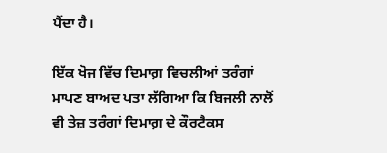ਪੈਂਦਾ ਹੈ।

ਇੱਕ ਖੋਜ ਵਿੱਚ ਦਿਮਾਗ਼ ਵਿਚਲੀਆਂ ਤਰੰਗਾਂ ਮਾਪਣ ਬਾਅਦ ਪਤਾ ਲੱਗਿਆ ਕਿ ਬਿਜਲੀ ਨਾਲੋਂ ਵੀ ਤੇਜ਼ ਤਰੰਗਾਂ ਦਿਮਾਗ਼ ਦੇ ਕੌਰਟੈਕਸ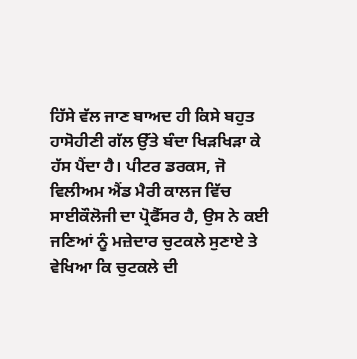ਹਿੱਸੇ ਵੱਲ ਜਾਣ ਬਾਅਦ ਹੀ ਕਿਸੇ ਬਹੁਤ ਹਾਸੋਹੀਣੀ ਗੱਲ ਉੱਤੇ ਬੰਦਾ ਖਿੜਖਿੜਾ ਕੇ ਹੱਸ ਪੈਂਦਾ ਹੈ। ਪੀਟਰ ਡਰਕਸ, ਜੋ ਵਿਲੀਅਮ ਐਂਡ ਮੈਰੀ ਕਾਲਜ ਵਿੱਚ ਸਾਈਕੌਲੋਜੀ ਦਾ ਪ੍ਰੋਫੈੱਸਰ ਹੈ, ਉਸ ਨੇ ਕਈ ਜਣਿਆਂ ਨੂੰ ਮਜ਼ੇਦਾਰ ਚੁਟਕਲੇ ਸੁਣਾਏ ਤੇ ਵੇਖਿਆ ਕਿ ਚੁਟਕਲੇ ਦੀ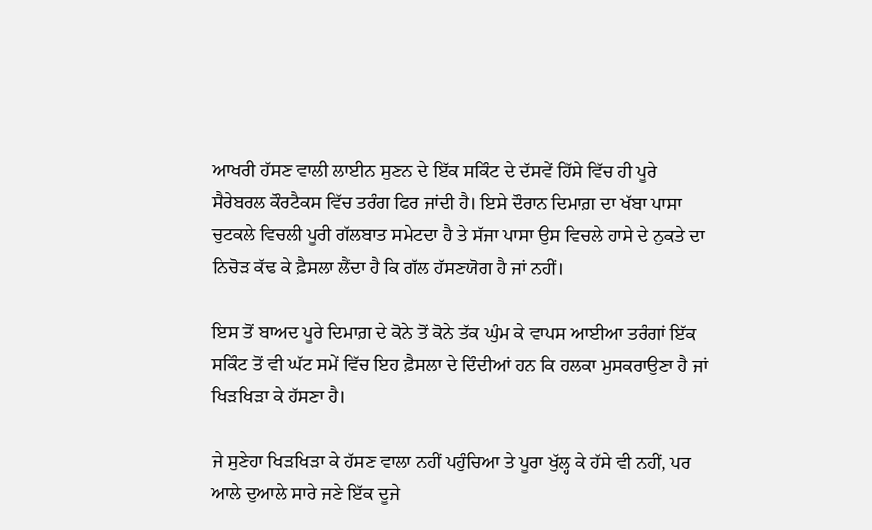ਆਖਰੀ ਹੱਸਣ ਵਾਲੀ ਲਾਈਨ ਸੁਣਨ ਦੇ ਇੱਕ ਸਕਿੰਟ ਦੇ ਦੱਸਵੇਂ ਹਿੱਸੇ ਵਿੱਚ ਹੀ ਪੂਰੇ ਸੈਰੇਬਰਲ ਕੌਰਟੈਕਸ ਵਿੱਚ ਤਰੰਗ ਫਿਰ ਜਾਂਦੀ ਹੈ। ਇਸੇ ਦੌਰਾਨ ਦਿਮਾਗ਼ ਦਾ ਖੱਬਾ ਪਾਸਾ ਚੁਟਕਲੇ ਵਿਚਲੀ ਪੂਰੀ ਗੱਲਬਾਤ ਸਮੇਟਦਾ ਹੈ ਤੇ ਸੱਜਾ ਪਾਸਾ ਉਸ ਵਿਚਲੇ ਹਾਸੇ ਦੇ ਨੁਕਤੇ ਦਾ ਨਿਚੋੜ ਕੱਢ ਕੇ ਫ਼ੈਸਲਾ ਲੈਂਦਾ ਹੈ ਕਿ ਗੱਲ ਹੱਸਣਯੋਗ ਹੈ ਜਾਂ ਨਹੀਂ।

ਇਸ ਤੋਂ ਬਾਅਦ ਪੂਰੇ ਦਿਮਾਗ਼ ਦੇ ਕੋਨੇ ਤੋਂ ਕੋਨੇ ਤੱਕ ਘੁੰਮ ਕੇ ਵਾਪਸ ਆਈਆ ਤਰੰਗਾਂ ਇੱਕ ਸਕਿੰਟ ਤੋਂ ਵੀ ਘੱਟ ਸਮੇਂ ਵਿੱਚ ਇਹ ਫ਼ੈਸਲਾ ਦੇ ਦਿੰਦੀਆਂ ਹਨ ਕਿ ਹਲਕਾ ਮੁਸਕਰਾਉਣਾ ਹੈ ਜਾਂ ਖਿੜਖਿੜਾ ਕੇ ਹੱਸਣਾ ਹੈ।

ਜੇ ਸੁਣੇਹਾ ਖਿੜਖਿੜਾ ਕੇ ਹੱਸਣ ਵਾਲਾ ਨਹੀਂ ਪਹੁੰਚਿਆ ਤੇ ਪੂਰਾ ਖੁੱਲ੍ਹ ਕੇ ਹੱਸੇ ਵੀ ਨਹੀਂ, ਪਰ ਆਲੇ ਦੁਆਲੇ ਸਾਰੇ ਜਣੇ ਇੱਕ ਦੂਜੇ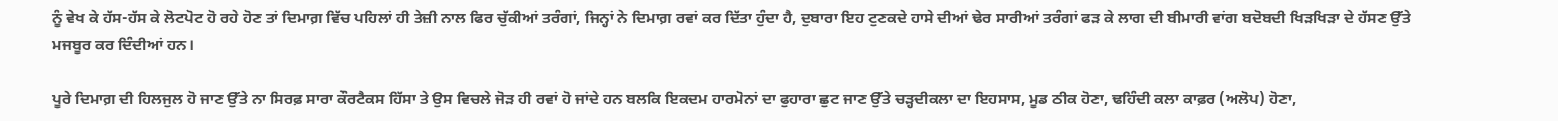ਨੂੰ ਵੇਖ ਕੇ ਹੱਸ-ਹੱਸ ਕੇ ਲੋਟਪੋਟ ਹੋ ਰਹੇ ਹੋਣ ਤਾਂ ਦਿਮਾਗ਼ ਵਿੱਚ ਪਹਿਲਾਂ ਹੀ ਤੇਜ਼ੀ ਨਾਲ ਫਿਰ ਚੁੱਕੀਆਂ ਤਰੰਗਾਂ, ਜਿਨ੍ਹਾਂ ਨੇ ਦਿਮਾਗ਼ ਰਵਾਂ ਕਰ ਦਿੱਤਾ ਹੁੰਦਾ ਹੈ, ਦੁਬਾਰਾ ਇਹ ਟੁਣਕਦੇ ਹਾਸੇ ਦੀਆਂ ਢੇਰ ਸਾਰੀਆਂ ਤਰੰਗਾਂ ਫੜ ਕੇ ਲਾਗ ਦੀ ਬੀਮਾਰੀ ਵਾਂਗ ਬਦੋਬਦੀ ਖਿੜਖਿੜਾ ਦੇ ਹੱਸਣ ਉੱਤੇ ਮਜਬੂਰ ਕਰ ਦਿੰਦੀਆਂ ਹਨ।

ਪੂਰੇ ਦਿਮਾਗ਼ ਦੀ ਹਿਲਜੁਲ ਹੋ ਜਾਣ ਉੱਤੇ ਨਾ ਸਿਰਫ਼ ਸਾਰਾ ਕੌਰਟੈਕਸ ਹਿੱਸਾ ਤੇ ਉਸ ਵਿਚਲੇ ਜੋੜ ਹੀ ਰਵਾਂ ਹੋ ਜਾਂਦੇ ਹਨ ਬਲਕਿ ਇਕਦਮ ਹਾਰਮੋਨਾਂ ਦਾ ਫੁਹਾਰਾ ਛੁਟ ਜਾਣ ਉੱਤੇ ਚੜ੍ਹਦੀਕਲਾ ਦਾ ਇਹਸਾਸ, ਮੂਡ ਠੀਕ ਹੋਣਾ, ਢਹਿੰਦੀ ਕਲਾ ਕਾਫ਼ਰ (ਅਲੋਪ) ਹੋਣਾ,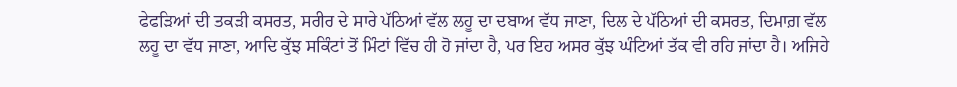ਫੇਫੜਿਆਂ ਦੀ ਤਕੜੀ ਕਸਰਤ, ਸਰੀਰ ਦੇ ਸਾਰੇ ਪੱਠਿਆਂ ਵੱਲ ਲਹੂ ਦਾ ਦਬਾਅ ਵੱਧ ਜਾਣਾ, ਦਿਲ ਦੇ ਪੱਠਿਆਂ ਦੀ ਕਸਰਤ, ਦਿਮਾਗ਼ ਵੱਲ ਲਹੂ ਦਾ ਵੱਧ ਜਾਣਾ, ਆਦਿ ਕੁੱਝ ਸਕਿੰਟਾਂ ਤੋਂ ਮਿੰਟਾਂ ਵਿੱਚ ਹੀ ਹੋ ਜਾਂਦਾ ਹੈ, ਪਰ ਇਹ ਅਸਰ ਕੁੱਝ ਘੰਟਿਆਂ ਤੱਕ ਵੀ ਰਹਿ ਜਾਂਦਾ ਹੈ। ਅਜਿਹੇ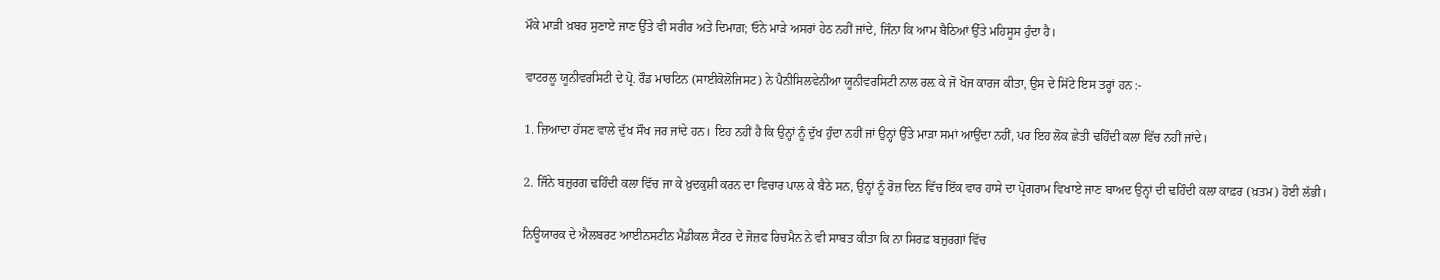ਮੌਕੇ ਮਾੜੀ ਖ਼ਬਰ ਸੁਣਾਏ ਜਾਣ ਉੱਤੇ ਵੀ ਸਰੀਰ ਅਤੇ ਦਿਮਾਗ਼; ਓਨੇ ਮਾੜੇ ਅਸਰਾਂ ਹੇਠ ਨਹੀਂ ਜਾਂਦੇ, ਜਿੰਨਾ ਕਿ ਆਮ ਬੈਠਿਆਂ ਉੱਤੇ ਮਹਿਸੂਸ ਹੁੰਦਾ ਹੈ।

ਵਾਟਰਲੂ ਯੂਨੀਵਰਸਿਟੀ ਦੇ ਪ੍ਰੋ. ਰੌਡ ਮਾਰਟਿਨ (ਸਾਈਕੋਲੋਜਿਸਟ) ਨੇ ਪੈਨੀਸਿਲਵੇਨੀਆ ਯੂਨੀਵਰਸਿਟੀ ਨਾਲ ਰਲ਼ ਕੇ ਜੋ ਖੋਜ ਕਾਰਜ ਕੀਤਾ, ਉਸ ਦੇ ਸਿੱਟੇ ਇਸ ਤਰ੍ਹਾਂ ਹਨ :-

1. ਜ਼ਿਆਦਾ ਹੱਸਣ ਵਾਲੇ ਦੁੱਖ ਸੌਖ ਜਰ ਜਾਂਦੇ ਹਨ। ਇਹ ਨਹੀਂ ਹੈ ਕਿ ਉਨ੍ਹਾਂ ਨੂੰ ਦੁੱਖ ਹੁੰਦਾ ਨਹੀਂ ਜਾਂ ਉਨ੍ਹਾਂ ਉੱਤੇ ਮਾੜਾ ਸਮਾਂ ਆਉਂਦਾ ਨਹੀਂ, ਪਰ ਇਹ ਲੋਕ ਛੇਤੀ ਢਹਿੰਦੀ ਕਲਾ ਵਿੱਚ ਨਹੀਂ ਜਾਂਦੇ।

2. ਜਿੰਨੇ ਬਜ਼ੁਰਗ ਢਹਿੰਦੀ ਕਲਾ ਵਿੱਚ ਜਾ ਕੇ ਖ਼ੁਦਕੁਸ਼ੀ ਕਰਨ ਦਾ ਵਿਚਾਰ ਪਾਲ ਕੇ ਬੈਠੇ ਸਨ, ਉਨ੍ਹਾਂ ਨੂੰ ਰੋਜ਼ ਦਿਨ ਵਿੱਚ ਇੱਕ ਵਾਰ ਹਾਸੇ ਦਾ ਪ੍ਰੋਗਰਾਮ ਵਿਖਾਏ ਜਾਣ ਬਾਅਦ ਉਨ੍ਹਾਂ ਦੀ ਢਹਿੰਦੀ ਕਲਾ ਕਾਫ਼ਰ (ਖ਼ਤਮ) ਹੋਈ ਲੱਭੀ।

ਨਿਊਯਾਰਕ ਦੇ ਐਲਬਰਟ ਆਈਨਸਟੀਨ ਮੈਡੀਕਲ ਸੈਂਟਰ ਦੇ ਜੋਜ਼ਫ ਰਿਚਮੈਨ ਨੇ ਵੀ ਸਾਬਤ ਕੀਤਾ ਕਿ ਨਾ ਸਿਰਫ਼ ਬਜ਼ੁਰਗਾਂ ਵਿੱਚ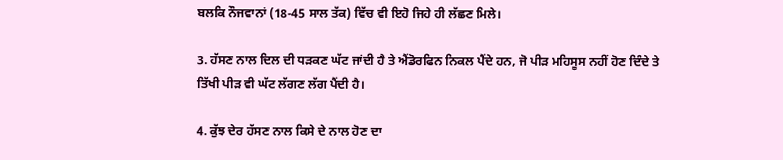ਬਲਕਿ ਨੌਜਵਾਨਾਂ (18-45 ਸਾਲ ਤੱਕ) ਵਿੱਚ ਵੀ ਇਹੋ ਜਿਹੇ ਹੀ ਲੱਛਣ ਮਿਲੇ।

3. ਹੱਸਣ ਨਾਲ ਦਿਲ ਦੀ ਧੜਕਣ ਘੱਟ ਜਾਂਦੀ ਹੈ ਤੇ ਐਂਡੋਰਫਿਨ ਨਿਕਲ ਪੈਂਦੇ ਹਨ, ਜੋ ਪੀੜ ਮਹਿਸੂਸ ਨਹੀਂ ਹੋਣ ਦਿੰਦੇ ਤੇ ਤਿੱਖੀ ਪੀੜ ਵੀ ਘੱਟ ਲੱਗਣ ਲੱਗ ਪੈਂਦੀ ਹੈ।

4. ਕੁੱਝ ਦੇਰ ਹੱਸਣ ਨਾਲ ਕਿਸੇ ਦੇ ਨਾਲ ਹੋਣ ਦਾ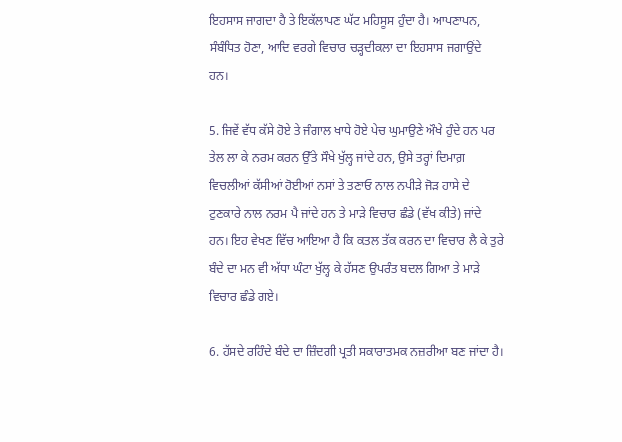ਇਹਸਾਸ ਜਾਗਦਾ ਹੈ ਤੇ ਇਕੱਲਾਪਣ ਘੱਟ ਮਹਿਸੂਸ ਹੁੰਦਾ ਹੈ। ਆਪਣਾਪਨ, ਸੰਬੰਧਿਤ ਹੋਣਾ, ਆਦਿ ਵਰਗੇ ਵਿਚਾਰ ਚੜ੍ਹਦੀਕਲਾ ਦਾ ਇਹਸਾਸ ਜਗਾਉਂਦੇ ਹਨ।

5. ਜਿਵੇਂ ਵੱਧ ਕੱਸੇ ਹੋਏ ਤੇ ਜੰਗਾਲ ਖਾਧੇ ਹੋਏ ਪੇਚ ਘੁਮਾਉਣੇ ਔਖੇ ਹੁੰਦੇ ਹਨ ਪਰ ਤੇਲ ਲਾ ਕੇ ਨਰਮ ਕਰਨ ਉੱਤੇ ਸੌਖੇ ਖੁੱਲ੍ਹ ਜਾਂਦੇ ਹਨ, ਉਸੇ ਤਰ੍ਹਾਂ ਦਿਮਾਗ਼ ਵਿਚਲੀਆਂ ਕੱਸੀਆਂ ਹੋਈਆਂ ਨਸਾਂ ਤੇ ਤਣਾਓ ਨਾਲ ਨਪੀੜੇ ਜੋੜ ਹਾਸੇ ਦੇ ਟੁਣਕਾਰੇ ਨਾਲ ਨਰਮ ਪੈ ਜਾਂਦੇ ਹਨ ਤੇ ਮਾੜੇ ਵਿਚਾਰ ਛੰਡੇ (ਵੱਖ ਕੀਤੇ) ਜਾਂਦੇ ਹਨ। ਇਹ ਵੇਖਣ ਵਿੱਚ ਆਇਆ ਹੈ ਕਿ ਕਤਲ ਤੱਕ ਕਰਨ ਦਾ ਵਿਚਾਰ ਲੈ ਕੇ ਤੁਰੇ ਬੰਦੇ ਦਾ ਮਨ ਵੀ ਅੱਧਾ ਘੰਟਾ ਖੁੱਲ੍ਹ ਕੇ ਹੱਸਣ ਉਪਰੰਤ ਬਦਲ ਗਿਆ ਤੇ ਮਾੜੇ ਵਿਚਾਰ ਛੰਡੇ ਗਏ।

6. ਹੱਸਦੇ ਰਹਿੰਦੇ ਬੰਦੇ ਦਾ ਜ਼ਿੰਦਗੀ ਪ੍ਰਤੀ ਸਕਾਰਾਤਮਕ ਨਜ਼ਰੀਆ ਬਣ ਜਾਂਦਾ ਹੈ।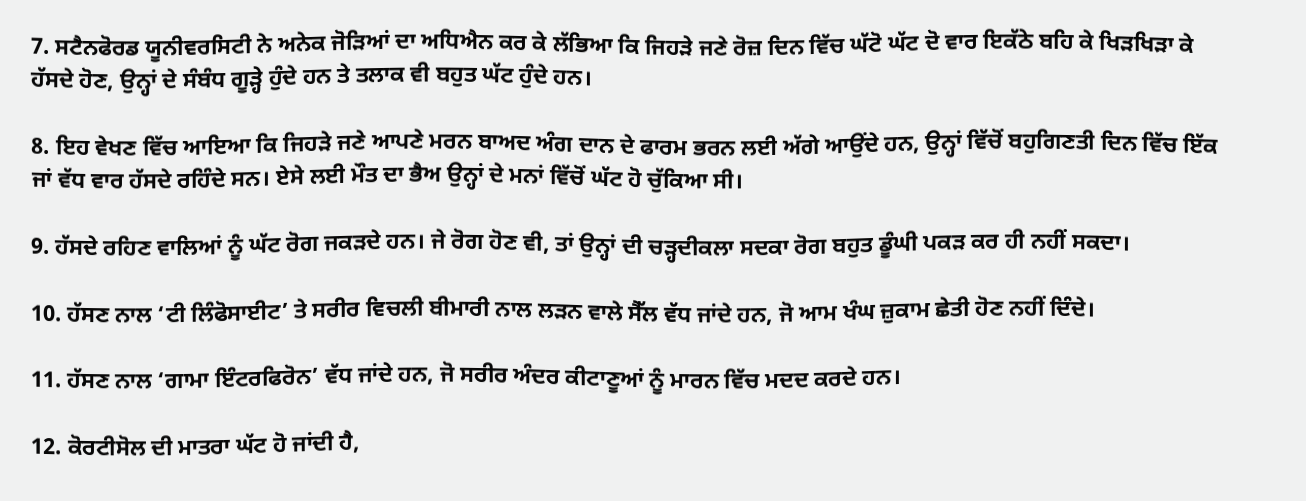7. ਸਟੈਨਫੋਰਡ ਯੂਨੀਵਰਸਿਟੀ ਨੇ ਅਨੇਕ ਜੋੜਿਆਂ ਦਾ ਅਧਿਐਨ ਕਰ ਕੇ ਲੱਭਿਆ ਕਿ ਜਿਹੜੇ ਜਣੇ ਰੋਜ਼ ਦਿਨ ਵਿੱਚ ਘੱਟੋ ਘੱਟ ਦੋ ਵਾਰ ਇਕੱਠੇ ਬਹਿ ਕੇ ਖਿੜਖਿੜਾ ਕੇ ਹੱਸਦੇ ਹੋਣ, ਉਨ੍ਹਾਂ ਦੇ ਸੰਬੰਧ ਗੂੜ੍ਹੇ ਹੁੰਦੇ ਹਨ ਤੇ ਤਲਾਕ ਵੀ ਬਹੁਤ ਘੱਟ ਹੁੰਦੇ ਹਨ।

8. ਇਹ ਵੇਖਣ ਵਿੱਚ ਆਇਆ ਕਿ ਜਿਹੜੇ ਜਣੇ ਆਪਣੇ ਮਰਨ ਬਾਅਦ ਅੰਗ ਦਾਨ ਦੇ ਫਾਰਮ ਭਰਨ ਲਈ ਅੱਗੇ ਆਉਂਦੇ ਹਨ, ਉਨ੍ਹਾਂ ਵਿੱਚੋਂ ਬਹੁਗਿਣਤੀ ਦਿਨ ਵਿੱਚ ਇੱਕ ਜਾਂ ਵੱਧ ਵਾਰ ਹੱਸਦੇ ਰਹਿੰਦੇ ਸਨ। ਏਸੇ ਲਈ ਮੌਤ ਦਾ ਭੈਅ ਉਨ੍ਹਾਂ ਦੇ ਮਨਾਂ ਵਿੱਚੋਂ ਘੱਟ ਹੋ ਚੁੱਕਿਆ ਸੀ।

9. ਹੱਸਦੇ ਰਹਿਣ ਵਾਲਿਆਂ ਨੂੰ ਘੱਟ ਰੋਗ ਜਕੜਦੇ ਹਨ। ਜੇ ਰੋਗ ਹੋਣ ਵੀ, ਤਾਂ ਉਨ੍ਹਾਂ ਦੀ ਚੜ੍ਹਦੀਕਲਾ ਸਦਕਾ ਰੋਗ ਬਹੁਤ ਡੂੰਘੀ ਪਕੜ ਕਰ ਹੀ ਨਹੀਂ ਸਕਦਾ।

10. ਹੱਸਣ ਨਾਲ ‘ਟੀ ਲਿੰਫੋਸਾਈਟ’ ਤੇ ਸਰੀਰ ਵਿਚਲੀ ਬੀਮਾਰੀ ਨਾਲ ਲੜਨ ਵਾਲੇ ਸੈੱਲ ਵੱਧ ਜਾਂਦੇ ਹਨ, ਜੋ ਆਮ ਖੰਘ ਜ਼ੁਕਾਮ ਛੇਤੀ ਹੋਣ ਨਹੀਂ ਦਿੰਦੇ।

11. ਹੱਸਣ ਨਾਲ ‘ਗਾਮਾ ਇੰਟਰਫਿਰੋਨ’ ਵੱਧ ਜਾਂਦੇ ਹਨ, ਜੋ ਸਰੀਰ ਅੰਦਰ ਕੀਟਾਣੂਆਂ ਨੂੰ ਮਾਰਨ ਵਿੱਚ ਮਦਦ ਕਰਦੇ ਹਨ।

12. ਕੋਰਟੀਸੋਲ ਦੀ ਮਾਤਰਾ ਘੱਟ ਹੋ ਜਾਂਦੀ ਹੈ,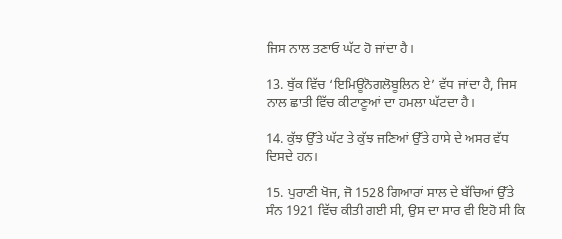ਜਿਸ ਨਾਲ ਤਣਾਓ ਘੱਟ ਹੋ ਜਾਂਦਾ ਹੈ।

13. ਥੁੱਕ ਵਿੱਚ ‘ਇਮਿਊਨੋਗਲੋਬੂਲਿਨ ਏ’ ਵੱਧ ਜਾਂਦਾ ਹੈ, ਜਿਸ ਨਾਲ ਛਾਤੀ ਵਿੱਚ ਕੀਟਾਣੂਆਂ ਦਾ ਹਮਲਾ ਘੱਟਦਾ ਹੈ।

14. ਕੁੱਝ ਉੱਤੇ ਘੱਟ ਤੇ ਕੁੱਝ ਜਣਿਆਂ ਉੱਤੇ ਹਾਸੇ ਦੇ ਅਸਰ ਵੱਧ ਦਿਸਦੇ ਹਨ।

15. ਪੁਰਾਣੀ ਖੋਜ, ਜੋ 1528 ਗਿਆਰਾਂ ਸਾਲ ਦੇ ਬੱਚਿਆਂ ਉੱਤੇ ਸੰਨ 1921 ਵਿੱਚ ਕੀਤੀ ਗਈ ਸੀ, ਉਸ ਦਾ ਸਾਰ ਵੀ ਇਹੋ ਸੀ ਕਿ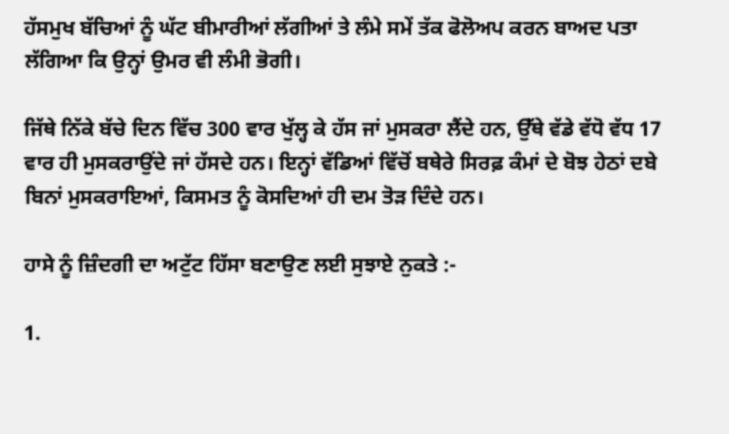ਹੱਸਮੁਖ ਬੱਚਿਆਂ ਨੂੰ ਘੱਟ ਬੀਮਾਰੀਆਂ ਲੱਗੀਆਂ ਤੇ ਲੰਮੇ ਸਮੇਂ ਤੱਕ ਫੋਲੋਅਪ ਕਰਨ ਬਾਅਦ ਪਤਾ ਲੱਗਿਆ ਕਿ ਉਨ੍ਹਾਂ ਉਮਰ ਵੀ ਲੰਮੀ ਭੋਗੀ।

ਜਿੱਥੇ ਨਿੱਕੇ ਬੱਚੇ ਦਿਨ ਵਿੱਚ 300 ਵਾਰ ਖੁੱਲ੍ਹ ਕੇ ਹੱਸ ਜਾਂ ਮੁਸਕਰਾ ਲੈਂਦੇ ਹਨ, ਉੱਥੇ ਵੱਡੇ ਵੱਧੋ ਵੱਧ 17 ਵਾਰ ਹੀ ਮੁਸਕਰਾਉਂਦੇ ਜਾਂ ਹੱਸਦੇ ਹਨ। ਇਨ੍ਹਾਂ ਵੱਡਿਆਂ ਵਿੱਚੋਂ ਬਥੇਰੇ ਸਿਰਫ਼ ਕੰਮਾਂ ਦੇ ਬੋਝ ਹੇਠਾਂ ਦਬੇ ਬਿਨਾਂ ਮੁਸਕਰਾਇਆਂ, ਕਿਸਮਤ ਨੂੰ ਕੋਸਦਿਆਂ ਹੀ ਦਮ ਤੋੜ ਦਿੰਦੇ ਹਨ।

ਹਾਸੇ ਨੂੰ ਜ਼ਿੰਦਗੀ ਦਾ ਅਟੁੱਟ ਹਿੱਸਾ ਬਣਾਉਣ ਲਈ ਸੁਝਾਏ ਨੁਕਤੇ :-

1.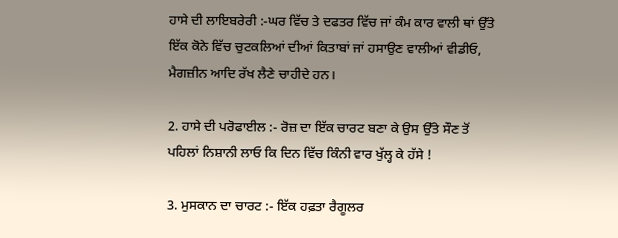ਹਾਸੇ ਦੀ ਲਾਇਬਰੇਰੀ :-ਘਰ ਵਿੱਚ ਤੇ ਦਫਤਰ ਵਿੱਚ ਜਾਂ ਕੰਮ ਕਾਰ ਵਾਲੀ ਥਾਂ ਉੱਤੇ ਇੱਕ ਕੋਨੇ ਵਿੱਚ ਚੁਟਕਲਿਆਂ ਦੀਆਂ ਕਿਤਾਬਾਂ ਜਾਂ ਹਸਾਉਣ ਵਾਲੀਆਂ ਵੀਡੀਓ, ਮੈਗਜ਼ੀਨ ਆਦਿ ਰੱਖ ਲੈਣੇ ਚਾਹੀਦੇ ਹਨ।

2. ਹਾਸੇ ਦੀ ਪਰੋਫਾਈਲ :- ਰੋਜ਼ ਦਾ ਇੱਕ ਚਾਰਟ ਬਣਾ ਕੇ ਉਸ ਉੱਤੇ ਸੌਣ ਤੋਂ ਪਹਿਲਾਂ ਨਿਸ਼ਾਨੀ ਲਾਓ ਕਿ ਦਿਨ ਵਿੱਚ ਕਿੰਨੀ ਵਾਰ ਖੁੱਲ੍ਹ ਕੇ ਹੱਸੇ !

3. ਮੁਸਕਾਨ ਦਾ ਚਾਰਟ :- ਇੱਕ ਹਫ਼ਤਾ ਰੈਗੂਲਰ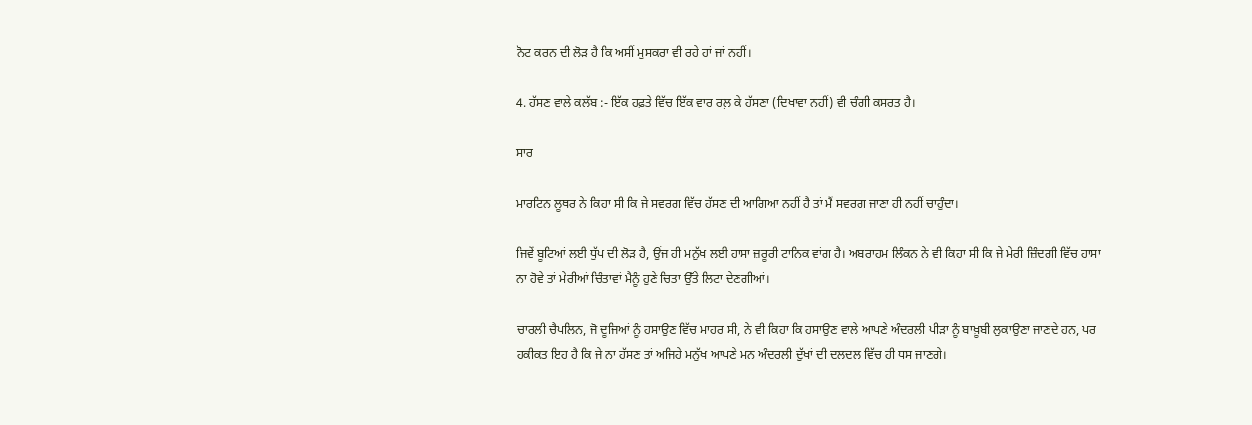ਨੋਟ ਕਰਨ ਦੀ ਲੋੜ ਹੈ ਕਿ ਅਸੀਂ ਮੁਸਕਰਾ ਵੀ ਰਹੇ ਹਾਂ ਜਾਂ ਨਹੀਂ।

4. ਹੱਸਣ ਵਾਲੇ ਕਲੱਬ :- ਇੱਕ ਹਫ਼ਤੇ ਵਿੱਚ ਇੱਕ ਵਾਰ ਰਲ਼ ਕੇ ਹੱਸਣਾ (ਦਿਖਾਵਾ ਨਹੀਂ) ਵੀ ਚੰਗੀ ਕਸਰਤ ਹੈ।

ਸਾਰ

ਮਾਰਟਿਨ ਲੂਥਰ ਨੇ ਕਿਹਾ ਸੀ ਕਿ ਜੇ ਸਵਰਗ ਵਿੱਚ ਹੱਸਣ ਦੀ ਆਗਿਆ ਨਹੀਂ ਹੈ ਤਾਂ ਮੈਂ ਸਵਰਗ ਜਾਣਾ ਹੀ ਨਹੀਂ ਚਾਹੁੰਦਾ।

ਜਿਵੇਂ ਬੂਟਿਆਂ ਲਈ ਧੁੱਪ ਦੀ ਲੋੜ ਹੈ, ਉਂਜ ਹੀ ਮਨੁੱਖ ਲਈ ਹਾਸਾ ਜ਼ਰੂਰੀ ਟਾਨਿਕ ਵਾਂਗ ਹੈ। ਅਬਰਾਹਮ ਲਿੰਕਨ ਨੇ ਵੀ ਕਿਹਾ ਸੀ ਕਿ ਜੇ ਮੇਰੀ ਜ਼ਿੰਦਗੀ ਵਿੱਚ ਹਾਸਾ ਨਾ ਹੋਵੇ ਤਾਂ ਮੇਰੀਆਂ ਚਿੰਤਾਵਾਂ ਮੈਨੂੰ ਹੁਣੇ ਚਿਤਾ ਉੱਤੇ ਲਿਟਾ ਦੇਣਗੀਆਂ।

ਚਾਰਲੀ ਚੈਪਲਿਨ, ਜੋ ਦੂਜਿਆਂ ਨੂੰ ਹਸਾਉਣ ਵਿੱਚ ਮਾਹਰ ਸੀ, ਨੇ ਵੀ ਕਿਹਾ ਕਿ ਹਸਾਉਣ ਵਾਲੇ ਆਪਣੇ ਅੰਦਰਲੀ ਪੀੜਾ ਨੂੰ ਬਾਖ਼ੂਬੀ ਲੁਕਾਉਣਾ ਜਾਣਦੇ ਹਨ, ਪਰ ਹਕੀਕਤ ਇਹ ਹੈ ਕਿ ਜੇ ਨਾ ਹੱਸਣ ਤਾਂ ਅਜਿਹੇ ਮਨੁੱਖ ਆਪਣੇ ਮਨ ਅੰਦਰਲੀ ਦੁੱਖਾਂ ਦੀ ਦਲਦਲ ਵਿੱਚ ਹੀ ਧਸ ਜਾਣਗੇ।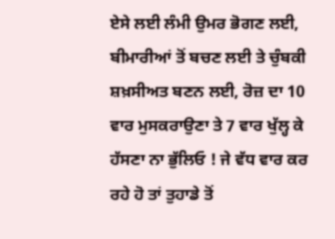ਏਸੇ ਲਈ ਲੰਮੀ ਉਮਰ ਭੋਗਣ ਲਈ, ਬੀਮਾਰੀਆਂ ਤੋਂ ਬਚਣ ਲਈ ਤੇ ਚੁੰਬਕੀ ਸ਼ਖ਼ਸੀਅਤ ਬਣਨ ਲਈ, ਰੋਜ਼ ਦਾ 10 ਵਾਰ ਮੁਸਕਰਾਉਣਾ ਤੇ 7 ਵਾਰ ਖੁੱਲ੍ਹ ਕੇ ਹੱਸਣਾ ਨਾ ਭੁੱਲਿਓ ! ਜੇ ਵੱਧ ਵਾਰ ਕਰ ਰਹੇ ਹੋ ਤਾਂ ਤੁਹਾਡੇ ਤੋਂ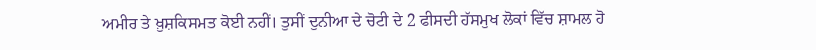ਅਮੀਰ ਤੇ ਖ਼ੁਸ਼ਕਿਸਮਤ ਕੋਈ ਨਹੀਂ। ਤੁਸੀਂ ਦੁਨੀਆ ਦੇ ਚੋਟੀ ਦੇ 2 ਫੀਸਦੀ ਹੱਸਮੁਖ ਲੋਕਾਂ ਵਿੱਚ ਸ਼ਾਮਲ ਹੋ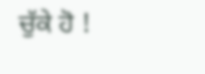ਚੁੱਕੇ ਹੋ !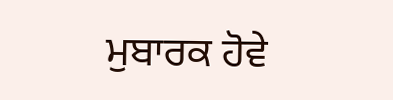ਮੁਬਾਰਕ ਹੋਵੇ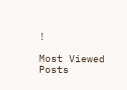!

Most Viewed Posts